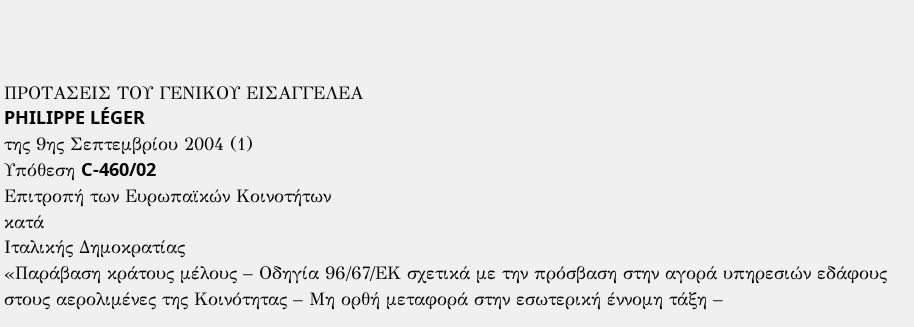ΠΡΟΤΑΣΕΙΣ ΤΟΥ ΓΕΝΙΚΟΥ ΕΙΣΑΓΓΕΛΕΑ
PHILIPPE LÉGER
της 9ης Σεπτεμβρίου 2004 (1)
Υπόθεση C-460/02
Επιτροπή των Ευρωπαϊκών Κοινοτήτων
κατά
Ιταλικής Δημοκρατίας
«Παράβαση κράτους μέλους – Οδηγία 96/67/ΕΚ σχετικά με την πρόσβαση στην αγορά υπηρεσιών εδάφους στους αερολιμένες της Κοινότητας – Μη ορθή μεταφορά στην εσωτερική έννομη τάξη –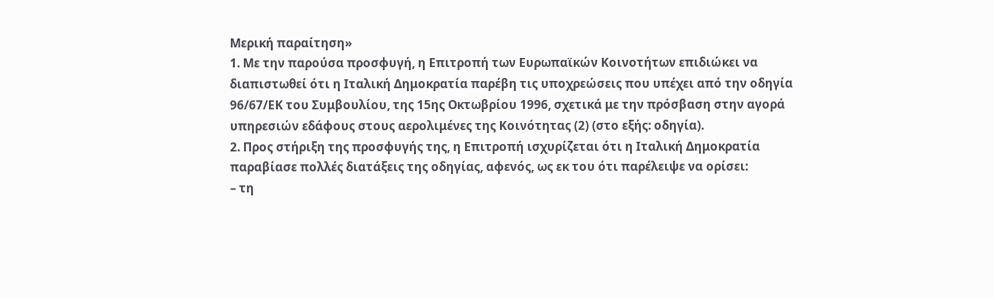Μερική παραίτηση»
1. Με την παρούσα προσφυγή, η Επιτροπή των Ευρωπαϊκών Κοινοτήτων επιδιώκει να διαπιστωθεί ότι η Ιταλική Δημοκρατία παρέβη τις υποχρεώσεις που υπέχει από την οδηγία 96/67/ΕΚ του Συμβουλίου, της 15ης Οκτωβρίου 1996, σχετικά με την πρόσβαση στην αγορά υπηρεσιών εδάφους στους αερολιμένες της Κοινότητας (2) (στο εξής: οδηγία).
2. Προς στήριξη της προσφυγής της, η Επιτροπή ισχυρίζεται ότι η Ιταλική Δημοκρατία παραβίασε πολλές διατάξεις της οδηγίας, αφενός, ως εκ του ότι παρέλειψε να ορίσει:
– τη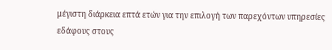μέγιστη διάρκεια επτά ετών για την επιλογή των παρεχόντων υπηρεσίες εδάφους στους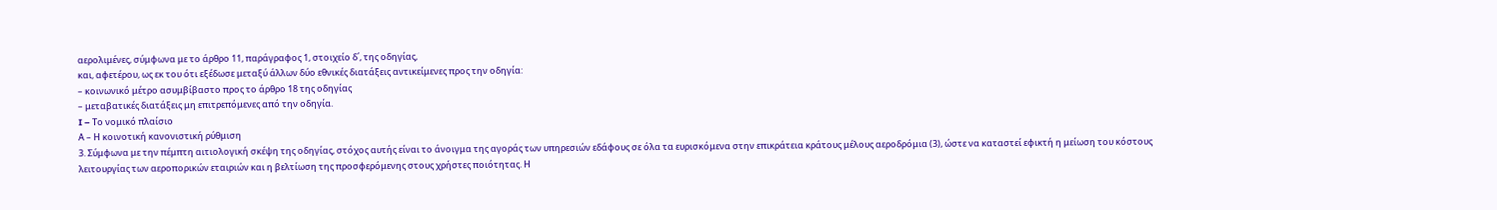αερολιμένες, σύμφωνα με το άρθρο 11, παράγραφος 1, στοιχείο δ΄, της οδηγίας,
και, αφετέρου, ως εκ του ότι εξέδωσε μεταξύ άλλων δύο εθνικές διατάξεις αντικείμενες προς την οδηγία:
– κοινωνικό μέτρο ασυμβίβαστο προς το άρθρο 18 της οδηγίας
– μεταβατικές διατάξεις μη επιτρεπόμενες από την οδηγία.
I – Το νομικό πλαίσιο
Α – Η κοινοτική κανονιστική ρύθμιση
3. Σύμφωνα με την πέμπτη αιτιολογική σκέψη της οδηγίας, στόχος αυτής είναι το άνοιγμα της αγοράς των υπηρεσιών εδάφους σε όλα τα ευρισκόμενα στην επικράτεια κράτους μέλους αεροδρόμια (3), ώστε να καταστεί εφικτή η μείωση του κόστους λειτουργίας των αεροπορικών εταιριών και η βελτίωση της προσφερόμενης στους χρήστες ποιότητας. Η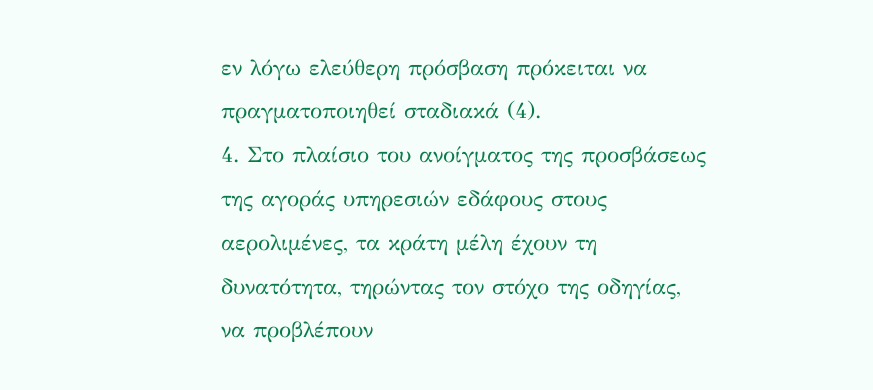εν λόγω ελεύθερη πρόσβαση πρόκειται να πραγματοποιηθεί σταδιακά (4).
4. Στο πλαίσιο του ανοίγματος της προσβάσεως της αγοράς υπηρεσιών εδάφους στους αερολιμένες, τα κράτη μέλη έχουν τη δυνατότητα, τηρώντας τον στόχο της οδηγίας, να προβλέπουν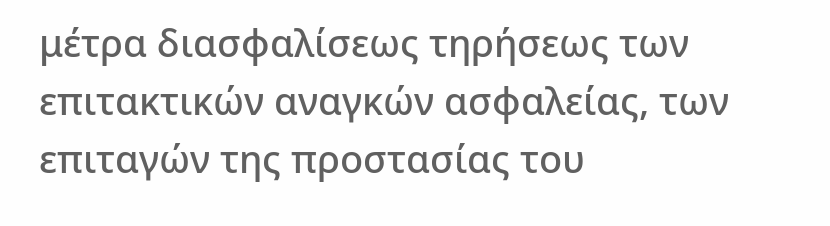μέτρα διασφαλίσεως τηρήσεως των επιτακτικών αναγκών ασφαλείας, των επιταγών της προστασίας του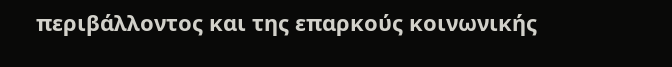περιβάλλοντος και της επαρκούς κοινωνικής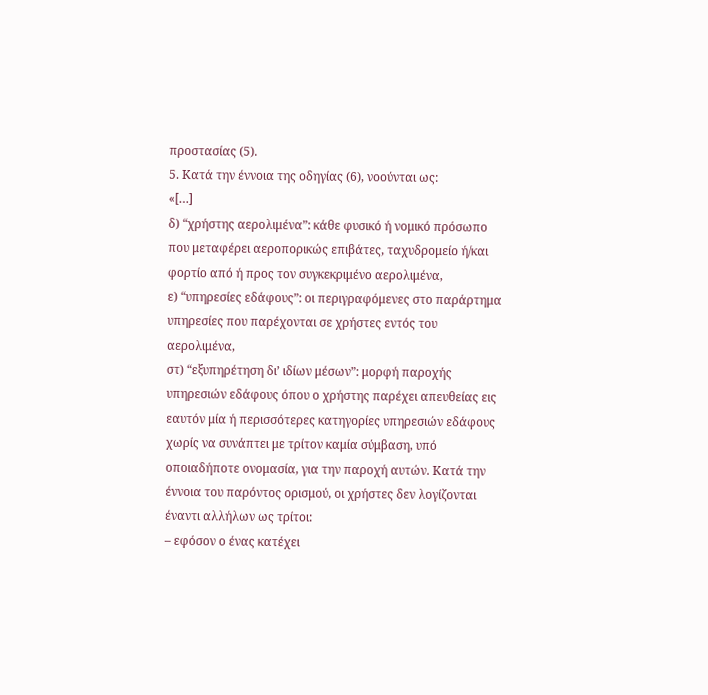προστασίας (5).
5. Κατά την έννοια της οδηγίας (6), νοούνται ως:
«[…]
δ) “χρήστης αερολιμένα”: κάθε φυσικό ή νομικό πρόσωπο που μεταφέρει αεροπορικώς επιβάτες, ταχυδρομείο ή/και φορτίο από ή προς τον συγκεκριμένο αερολιμένα,
ε) “υπηρεσίες εδάφους”: οι περιγραφόμενες στο παράρτημα υπηρεσίες που παρέχονται σε χρήστες εντός του αερολιμένα,
στ) “εξυπηρέτηση δι’ ιδίων μέσων”: μορφή παροχής υπηρεσιών εδάφους όπου ο χρήστης παρέχει απευθείας εις εαυτόν μία ή περισσότερες κατηγορίες υπηρεσιών εδάφους χωρίς να συνάπτει με τρίτον καμία σύμβαση, υπό οποιαδήποτε ονομασία, για την παροχή αυτών. Κατά την έννοια του παρόντος ορισμού, οι χρήστες δεν λογίζονται έναντι αλλήλων ως τρίτοι:
– εφόσον ο ένας κατέχει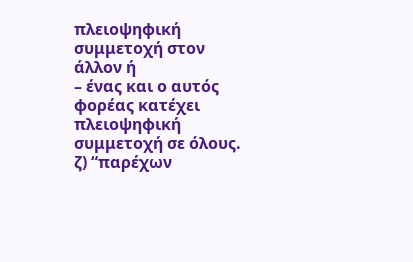πλειοψηφική συμμετοχή στον άλλον ή
– ένας και ο αυτός φορέας κατέχει πλειοψηφική συμμετοχή σε όλους.
ζ) “παρέχων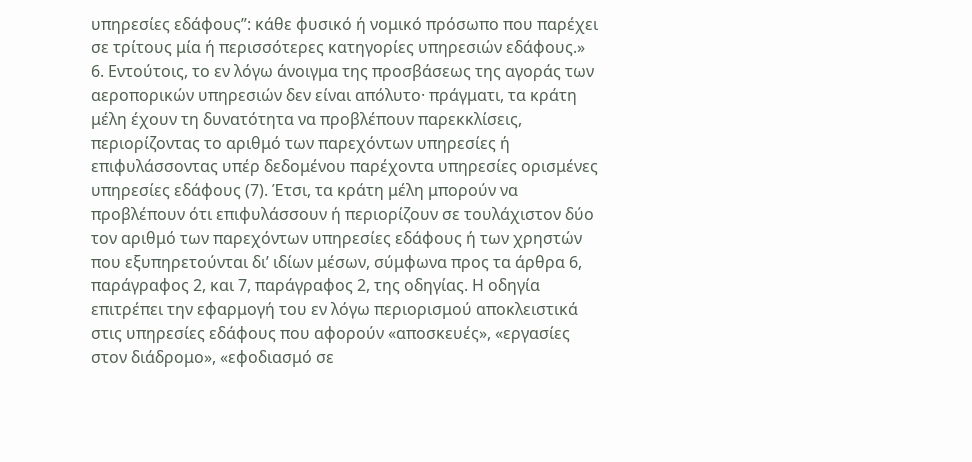υπηρεσίες εδάφους”: κάθε φυσικό ή νομικό πρόσωπο που παρέχει σε τρίτους μία ή περισσότερες κατηγορίες υπηρεσιών εδάφους.»
6. Εντούτοις, το εν λόγω άνοιγμα της προσβάσεως της αγοράς των αεροπορικών υπηρεσιών δεν είναι απόλυτο· πράγματι, τα κράτη μέλη έχουν τη δυνατότητα να προβλέπουν παρεκκλίσεις, περιορίζοντας το αριθμό των παρεχόντων υπηρεσίες ή επιφυλάσσοντας υπέρ δεδομένου παρέχοντα υπηρεσίες ορισμένες υπηρεσίες εδάφους (7). Έτσι, τα κράτη μέλη μπορούν να προβλέπουν ότι επιφυλάσσουν ή περιορίζουν σε τουλάχιστον δύο τον αριθμό των παρεχόντων υπηρεσίες εδάφους ή των χρηστών που εξυπηρετούνται δι’ ιδίων μέσων, σύμφωνα προς τα άρθρα 6, παράγραφος 2, και 7, παράγραφος 2, της οδηγίας. Η οδηγία επιτρέπει την εφαρμογή του εν λόγω περιορισμού αποκλειστικά στις υπηρεσίες εδάφους που αφορούν «αποσκευές», «εργασίες στον διάδρομο», «εφοδιασμό σε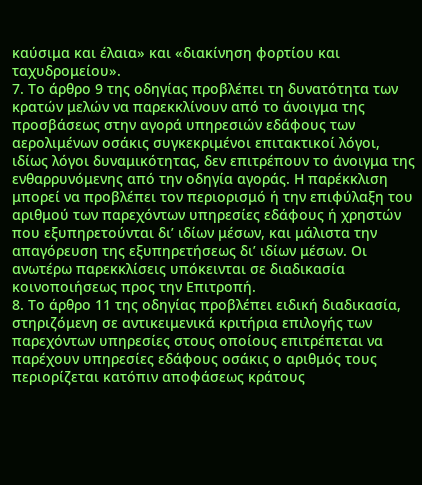καύσιμα και έλαια» και «διακίνηση φορτίου και ταχυδρομείου».
7. Το άρθρο 9 της οδηγίας προβλέπει τη δυνατότητα των κρατών μελών να παρεκκλίνουν από το άνοιγμα της προσβάσεως στην αγορά υπηρεσιών εδάφους των αερολιμένων οσάκις συγκεκριμένοι επιτακτικοί λόγοι, ιδίως λόγοι δυναμικότητας, δεν επιτρέπουν το άνοιγμα της ενθαρρυνόμενης από την οδηγία αγοράς. Η παρέκκλιση μπορεί να προβλέπει τον περιορισμό ή την επιφύλαξη του αριθμού των παρεχόντων υπηρεσίες εδάφους ή χρηστών που εξυπηρετούνται δι’ ιδίων μέσων, και μάλιστα την απαγόρευση της εξυπηρετήσεως δι’ ιδίων μέσων. Οι ανωτέρω παρεκκλίσεις υπόκεινται σε διαδικασία κοινοποιήσεως προς την Επιτροπή.
8. Το άρθρο 11 της οδηγίας προβλέπει ειδική διαδικασία, στηριζόμενη σε αντικειμενικά κριτήρια επιλογής των παρεχόντων υπηρεσίες στους οποίους επιτρέπεται να παρέχουν υπηρεσίες εδάφους οσάκις ο αριθμός τους περιορίζεται κατόπιν αποφάσεως κράτους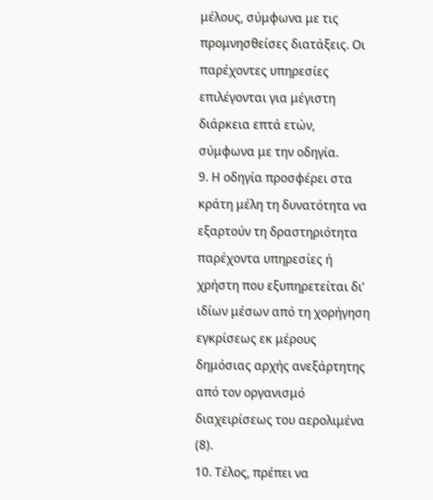μέλους, σύμφωνα με τις προμνησθείσες διατάξεις. Οι παρέχοντες υπηρεσίες επιλέγονται για μέγιστη διάρκεια επτά ετών, σύμφωνα με την οδηγία.
9. Η οδηγία προσφέρει στα κράτη μέλη τη δυνατότητα να εξαρτούν τη δραστηριότητα παρέχοντα υπηρεσίες ή χρήστη που εξυπηρετείται δι’ ιδίων μέσων από τη χορήγηση εγκρίσεως εκ μέρους δημόσιας αρχής ανεξάρτητης από τον οργανισμό διαχειρίσεως του αερολιμένα (8).
10. Τέλος, πρέπει να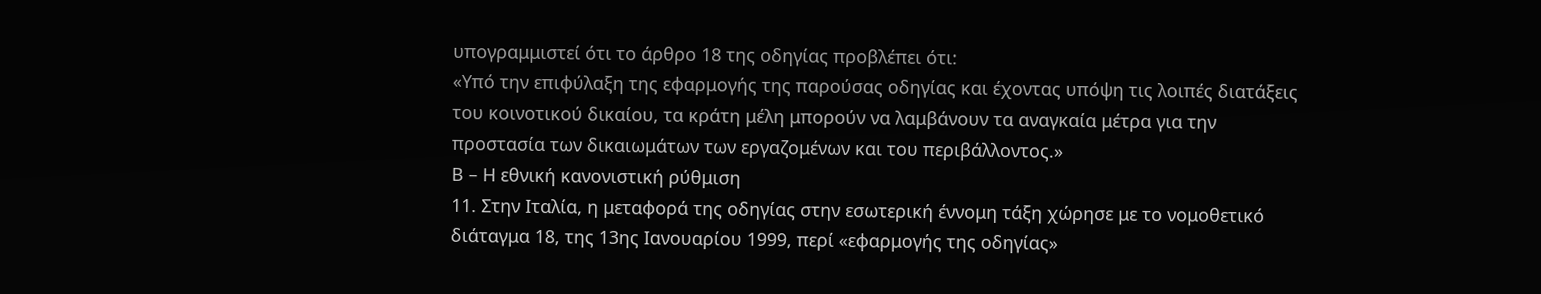υπογραμμιστεί ότι το άρθρο 18 της οδηγίας προβλέπει ότι:
«Υπό την επιφύλαξη της εφαρμογής της παρούσας οδηγίας και έχοντας υπόψη τις λοιπές διατάξεις του κοινοτικού δικαίου, τα κράτη μέλη μπορούν να λαμβάνουν τα αναγκαία μέτρα για την προστασία των δικαιωμάτων των εργαζομένων και του περιβάλλοντος.»
Β – Η εθνική κανονιστική ρύθμιση
11. Στην Ιταλία, η μεταφορά της οδηγίας στην εσωτερική έννομη τάξη χώρησε με το νομοθετικό διάταγμα 18, της 13ης Ιανουαρίου 1999, περί «εφαρμογής της οδηγίας»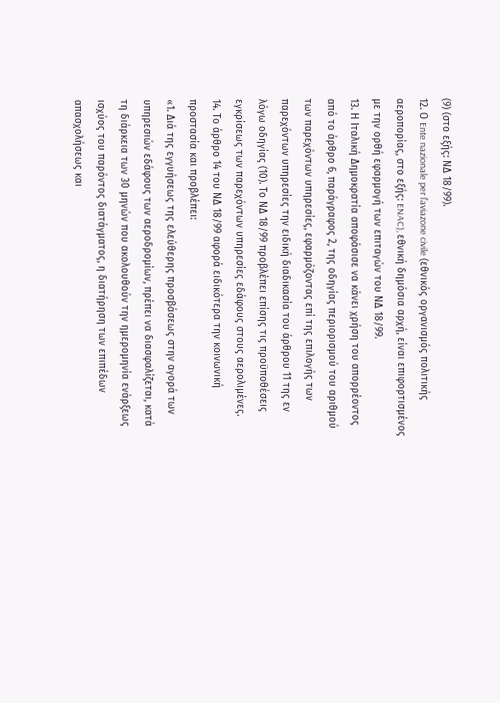(9) (στο εξής: ΝΔ 18/99).
12. Ο Ente nazionale per l’aviazone civile (εθνικός οργανισμός πολιτικής αεροπορίας, στο εξής: ENAC), εθνική δημόσια αρχή, είναι επιφορτισμένος με την ορθή εφαρμογή των επιταγών του ΝΔ 18/99.
13. Η Ιταλική Δημοκρατία αποφάσισε να κάνει χρήση του απορρέοντος από το άρθρο 6, παράγραφος 2, της οδηγίας περιορισμού του αριθμού των παρεχόντων υπηρεσίες, εφαρμόζοντας επί της επιλογής των παρεχόντων υπηρεσίες την ειδική διαδικασία του άρθρου 11 της εν λόγω οδηγίας (10). Το ΝΔ 18/99 προβλέπει επίσης τις προϋποθέσεις εγκρίσεως των παρεχόντων υπηρεσίες εδάφους στους αερολιμένες.
14. Το άρθρο 14 του ΝΔ 18/99 αφορά ειδικότερα την κοινωνική προστασία και προβλέπει:
«1. Διά της εγγυήσεως της ελεύθερης προσβάσεως στην αγορά των υπηρεσιών εδάφους των αεροδρομίων, πρέπει να διασφαλίζεται, κατά τη διάρκεια των 30 μηνών που ακολουθούν την ημερομηνία ενάρξεως ισχύος του παρόντος διατάγματος, η διατήρηση των επιπέδων απασχολήσεως και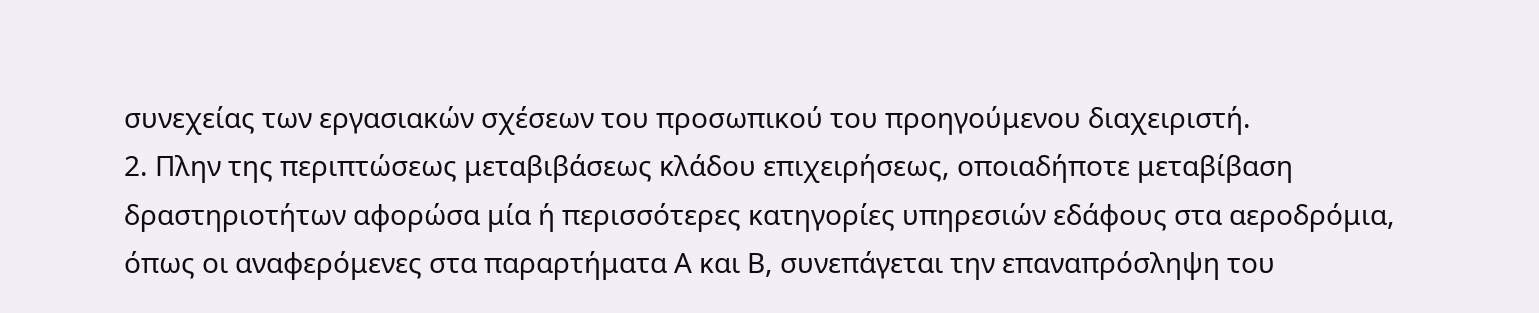συνεχείας των εργασιακών σχέσεων του προσωπικού του προηγούμενου διαχειριστή.
2. Πλην της περιπτώσεως μεταβιβάσεως κλάδου επιχειρήσεως, οποιαδήποτε μεταβίβαση δραστηριοτήτων αφορώσα μία ή περισσότερες κατηγορίες υπηρεσιών εδάφους στα αεροδρόμια, όπως οι αναφερόμενες στα παραρτήματα Α και Β, συνεπάγεται την επαναπρόσληψη του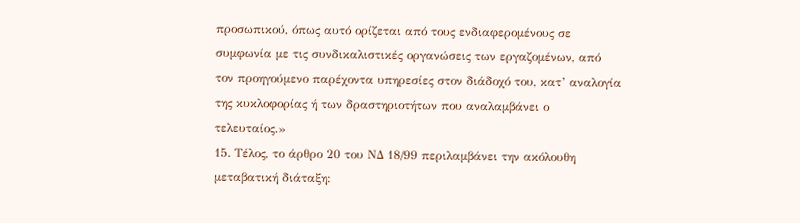προσωπικού, όπως αυτό ορίζεται από τους ενδιαφερομένους σε συμφωνία με τις συνδικαλιστικές οργανώσεις των εργαζομένων, από τον προηγούμενο παρέχοντα υπηρεσίες στον διάδοχό του, κατ’ αναλογία της κυκλοφορίας ή των δραστηριοτήτων που αναλαμβάνει ο τελευταίος.»
15. Τέλος, το άρθρο 20 του ΝΔ 18/99 περιλαμβάνει την ακόλουθη μεταβατική διάταξη: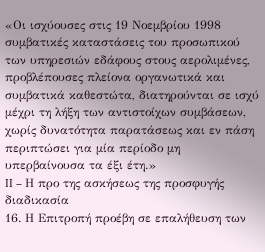«Οι ισχύουσες στις 19 Νοεμβρίου 1998 συμβατικές καταστάσεις του προσωπικού των υπηρεσιών εδάφους στους αερολιμένες, προβλέπουσες πλείονα οργανωτικά και συμβατικά καθεστώτα, διατηρούνται σε ισχύ μέχρι τη λήξη των αντιστοίχων συμβάσεων, χωρίς δυνατότητα παρατάσεως και εν πάση περιπτώσει για μία περίοδο μη υπερβαίνουσα τα έξι έτη.»
II – Η προ της ασκήσεως της προσφυγής διαδικασία
16. Η Επιτροπή προέβη σε επαλήθευση των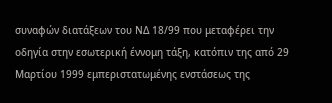συναφών διατάξεων του ΝΔ 18/99 που μεταφέρει την οδηγία στην εσωτερική έννομη τάξη, κατόπιν της από 29 Μαρτίου 1999 εμπεριστατωμένης ενστάσεως της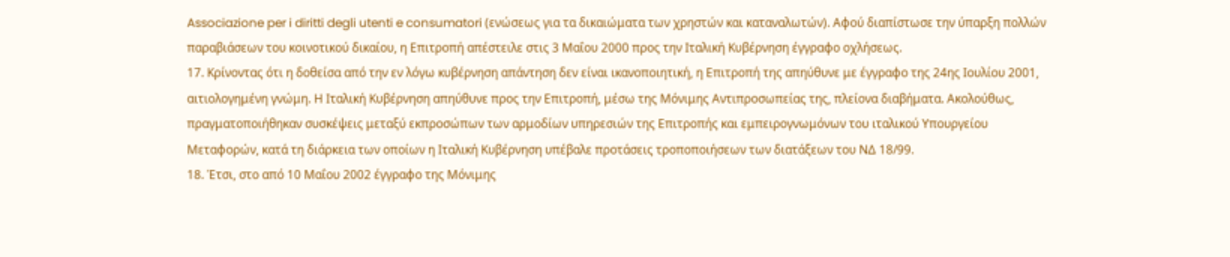Associazione per i diritti degli utenti e consumatori (ενώσεως για τα δικαιώματα των χρηστών και καταναλωτών). Αφού διαπίστωσε την ύπαρξη πολλών παραβιάσεων του κοινοτικού δικαίου, η Επιτροπή απέστειλε στις 3 Μαΐου 2000 προς την Ιταλική Κυβέρνηση έγγραφο οχλήσεως.
17. Κρίνοντας ότι η δοθείσα από την εν λόγω κυβέρνηση απάντηση δεν είναι ικανοποιητική, η Επιτροπή της απηύθυνε με έγγραφο της 24ης Ιουλίου 2001, αιτιολογημένη γνώμη. Η Ιταλική Κυβέρνηση απηύθυνε προς την Επιτροπή, μέσω της Μόνιμης Αντιπροσωπείας της, πλείονα διαβήματα. Ακολούθως, πραγματοποιήθηκαν συσκέψεις μεταξύ εκπροσώπων των αρμοδίων υπηρεσιών της Επιτροπής και εμπειρογνωμόνων του ιταλικού Υπουργείου Μεταφορών, κατά τη διάρκεια των οποίων η Ιταλική Κυβέρνηση υπέβαλε προτάσεις τροποποιήσεων των διατάξεων του ΝΔ 18/99.
18. Έτσι, στο από 10 Μαΐου 2002 έγγραφο της Μόνιμης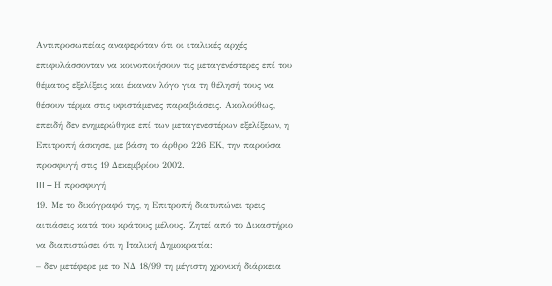Αντιπροσωπείας αναφερόταν ότι οι ιταλικές αρχές επιφυλάσσονταν να κοινοποιήσουν τις μεταγενέστερες επί του θέματος εξελίξεις και έκαναν λόγο για τη θέλησή τους να θέσουν τέρμα στις υφιστάμενες παραβιάσεις. Ακολούθως, επειδή δεν ενημερώθηκε επί των μεταγενεστέρων εξελίξεων, η Επιτροπή άσκησε, με βάση το άρθρο 226 EΚ, την παρούσα προσφυγή στις 19 Δεκεμβρίου 2002.
III – Η προσφυγή
19. Με το δικόγραφό της, η Επιτροπή διατυπώνει τρεις αιτιάσεις κατά του κράτους μέλους. Ζητεί από το Δικαστήριο να διαπιστώσει ότι η Ιταλική Δημοκρατία:
– δεν μετέφερε με το ΝΔ 18/99 τη μέγιστη χρονική διάρκεια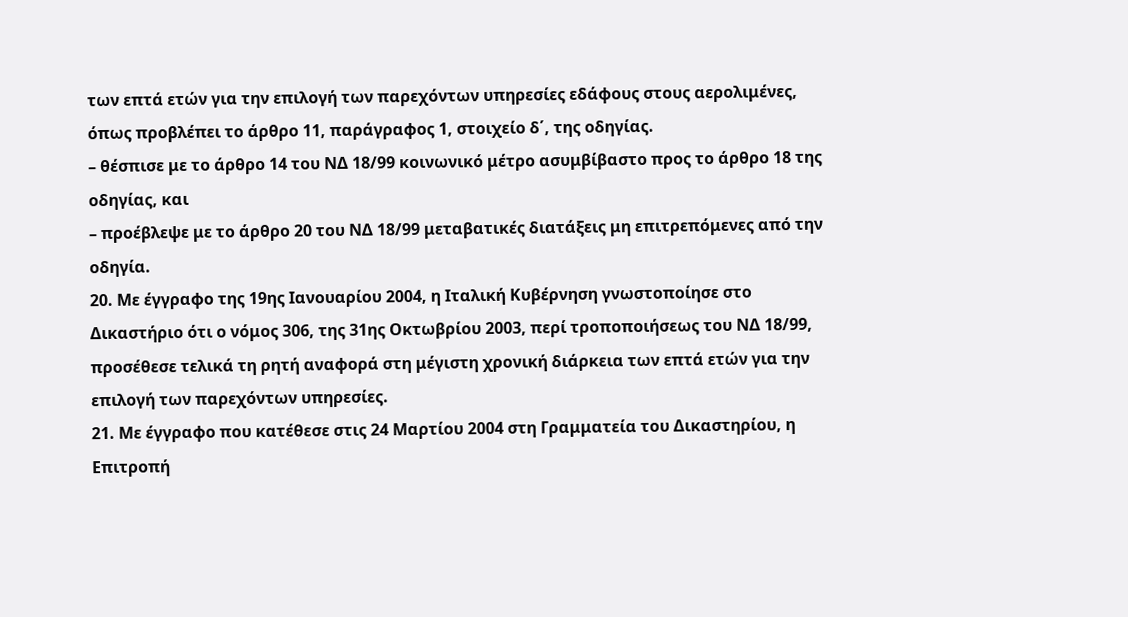των επτά ετών για την επιλογή των παρεχόντων υπηρεσίες εδάφους στους αερολιμένες, όπως προβλέπει το άρθρο 11, παράγραφος 1, στοιχείο δ΄, της οδηγίας.
– θέσπισε με το άρθρο 14 του ΝΔ 18/99 κοινωνικό μέτρο ασυμβίβαστο προς το άρθρο 18 της οδηγίας, και
– προέβλεψε με το άρθρο 20 του ΝΔ 18/99 μεταβατικές διατάξεις μη επιτρεπόμενες από την οδηγία.
20. Με έγγραφο της 19ης Ιανουαρίου 2004, η Ιταλική Κυβέρνηση γνωστοποίησε στο Δικαστήριο ότι ο νόμος 306, της 31ης Οκτωβρίου 2003, περί τροποποιήσεως του ΝΔ 18/99, προσέθεσε τελικά τη ρητή αναφορά στη μέγιστη χρονική διάρκεια των επτά ετών για την επιλογή των παρεχόντων υπηρεσίες.
21. Με έγγραφο που κατέθεσε στις 24 Μαρτίου 2004 στη Γραμματεία του Δικαστηρίου, η Επιτροπή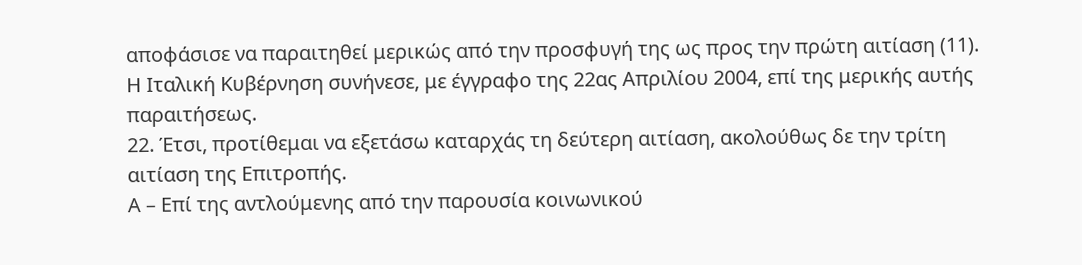αποφάσισε να παραιτηθεί μερικώς από την προσφυγή της ως προς την πρώτη αιτίαση (11). Η Ιταλική Κυβέρνηση συνήνεσε, με έγγραφο της 22ας Απριλίου 2004, επί της μερικής αυτής παραιτήσεως.
22. Έτσι, προτίθεμαι να εξετάσω καταρχάς τη δεύτερη αιτίαση, ακολούθως δε την τρίτη αιτίαση της Επιτροπής.
Α – Επί της αντλούμενης από την παρουσία κοινωνικού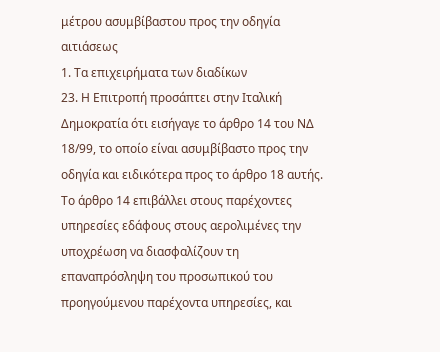μέτρου ασυμβίβαστου προς την οδηγία αιτιάσεως
1. Τα επιχειρήματα των διαδίκων
23. Η Επιτροπή προσάπτει στην Ιταλική Δημοκρατία ότι εισήγαγε το άρθρο 14 του ΝΔ 18/99, το οποίο είναι ασυμβίβαστο προς την οδηγία και ειδικότερα προς το άρθρο 18 αυτής. Το άρθρο 14 επιβάλλει στους παρέχοντες υπηρεσίες εδάφους στους αερολιμένες την υποχρέωση να διασφαλίζουν τη επαναπρόσληψη του προσωπικού του προηγούμενου παρέχοντα υπηρεσίες, και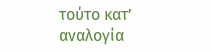τούτο κατ’ αναλογία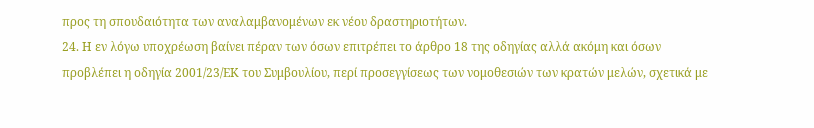προς τη σπουδαιότητα των αναλαμβανομένων εκ νέου δραστηριοτήτων.
24. Η εν λόγω υποχρέωση βαίνει πέραν των όσων επιτρέπει το άρθρο 18 της οδηγίας αλλά ακόμη και όσων προβλέπει η οδηγία 2001/23/ΕΚ του Συμβουλίου, περί προσεγγίσεως των νομοθεσιών των κρατών μελών, σχετικά με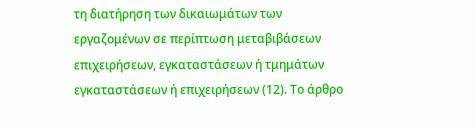τη διατήρηση των δικαιωμάτων των εργαζομένων σε περίπτωση μεταβιβάσεων επιχειρήσεων, εγκαταστάσεων ή τμημάτων εγκαταστάσεων ή επιχειρήσεων (12). Το άρθρο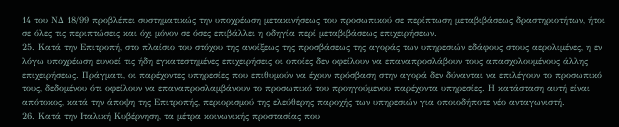14 του ΝΔ 18/99 προβλέπει συστηματικώς την υποχρέωση μετακινήσεως του προσωπικού σε περίπτωση μεταβιβάσεως δραστηριοτήτων, ήτοι σε όλες τις περιπτώσεις και όχι μόνον σε όσες επιβάλλει η οδηγία περί μεταβιβάσεως επιχειρήσεων.
25. Κατά την Επιτροπή, στο πλαίσιο του στόχου της ανοίξεως της προσβάσεως της αγοράς των υπηρεσιών εδάφους στους αερολιμένες, η εν λόγω υποχρέωση ευνοεί τις ήδη εγκατεστημένες επιχειρήσεις οι οποίες δεν οφείλουν να επαναπροσλάβουν τους απασχολουμένους άλλης επιχειρήσεως. Πράγματι, οι παρέχοντες υπηρεσίες που επιθυμούν να έχουν πρόσβαση στην αγορά δεν δύνανται να επιλέγουν το προσωπικό τους, δεδομένου ότι οφείλουν να επαναπροσλαμβάνουν το προσωπικό του προηγούμενου παρέχοντα υπηρεσίες. Η κατάσταση αυτή είναι απότοκος, κατά την άποψη της Επιτροπής, περιορισμού της ελεύθερης παροχής των υπηρεσιών για οποιοδήποτε νέο ανταγωνιστή.
26. Κατά την Ιταλική Κυβέρνηση, τα μέτρα κοινωνικής προστασίας που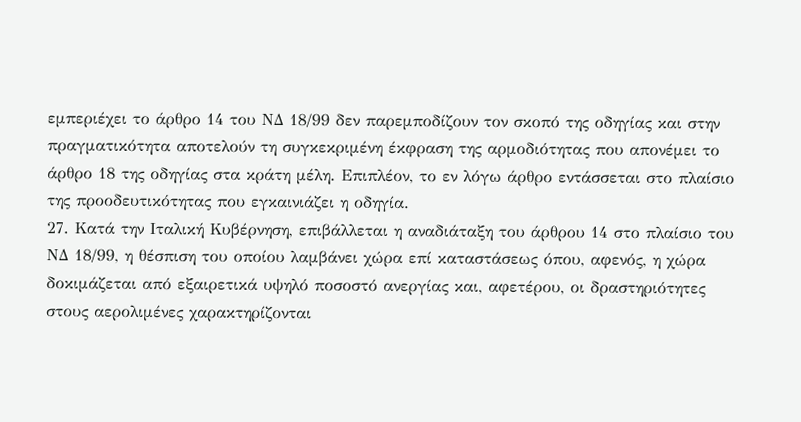εμπεριέχει το άρθρο 14 του ΝΔ 18/99 δεν παρεμποδίζουν τον σκοπό της οδηγίας και στην πραγματικότητα αποτελούν τη συγκεκριμένη έκφραση της αρμοδιότητας που απονέμει το άρθρο 18 της οδηγίας στα κράτη μέλη. Επιπλέον, το εν λόγω άρθρο εντάσσεται στο πλαίσιο της προοδευτικότητας που εγκαινιάζει η οδηγία.
27. Κατά την Ιταλική Κυβέρνηση, επιβάλλεται η αναδιάταξη του άρθρου 14 στο πλαίσιο του ΝΔ 18/99, η θέσπιση του οποίου λαμβάνει χώρα επί καταστάσεως όπου, αφενός, η χώρα δοκιμάζεται από εξαιρετικά υψηλό ποσοστό ανεργίας και, αφετέρου, οι δραστηριότητες στους αερολιμένες χαρακτηρίζονται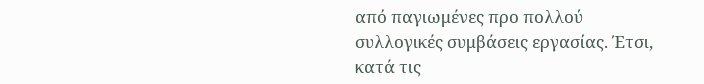από παγιωμένες προ πολλού συλλογικές συμβάσεις εργασίας. Έτσι, κατά τις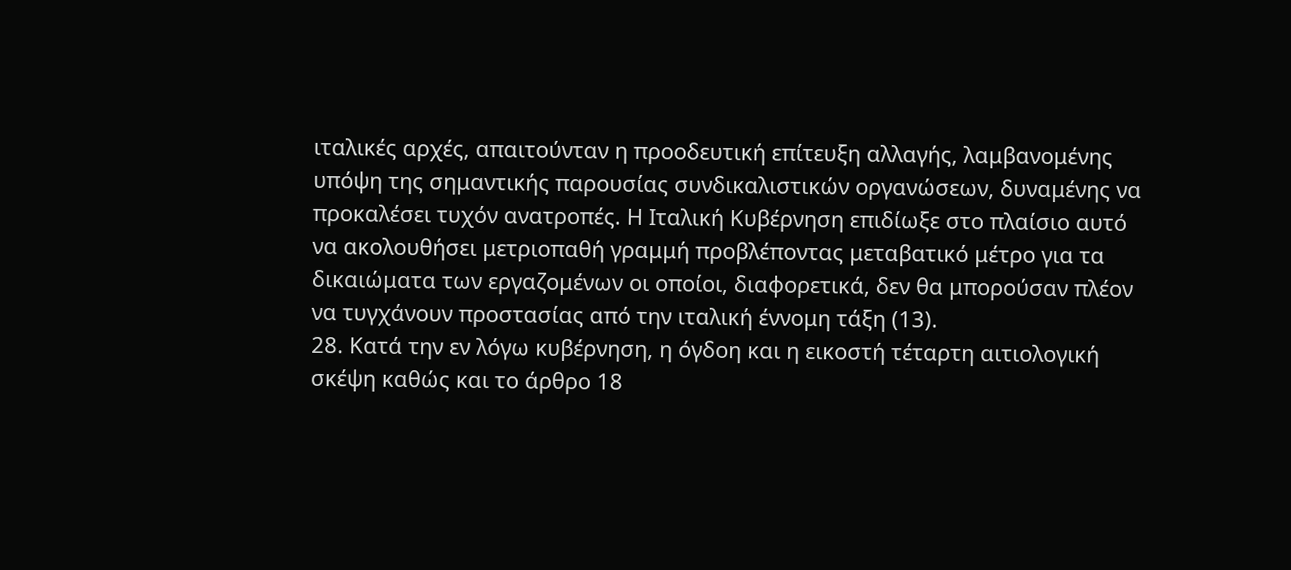ιταλικές αρχές, απαιτούνταν η προοδευτική επίτευξη αλλαγής, λαμβανομένης υπόψη της σημαντικής παρουσίας συνδικαλιστικών οργανώσεων, δυναμένης να προκαλέσει τυχόν ανατροπές. Η Ιταλική Κυβέρνηση επιδίωξε στο πλαίσιο αυτό να ακολουθήσει μετριοπαθή γραμμή προβλέποντας μεταβατικό μέτρο για τα δικαιώματα των εργαζομένων οι οποίοι, διαφορετικά, δεν θα μπορούσαν πλέον να τυγχάνουν προστασίας από την ιταλική έννομη τάξη (13).
28. Κατά την εν λόγω κυβέρνηση, η όγδοη και η εικοστή τέταρτη αιτιολογική σκέψη καθώς και το άρθρο 18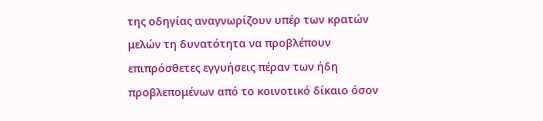της οδηγίας αναγνωρίζουν υπέρ των κρατών μελών τη δυνατότητα να προβλέπουν επιπρόσθετες εγγυήσεις πέραν των ήδη προβλεπομένων από το κοινοτικό δίκαιο όσον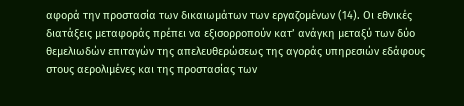αφορά την προστασία των δικαιωμάτων των εργαζομένων (14). Οι εθνικές διατάξεις μεταφοράς πρέπει να εξισορροπούν κατ’ ανάγκη μεταξύ των δύο θεμελιωδών επιταγών της απελευθερώσεως της αγοράς υπηρεσιών εδάφους στους αερολιμένες και της προστασίας των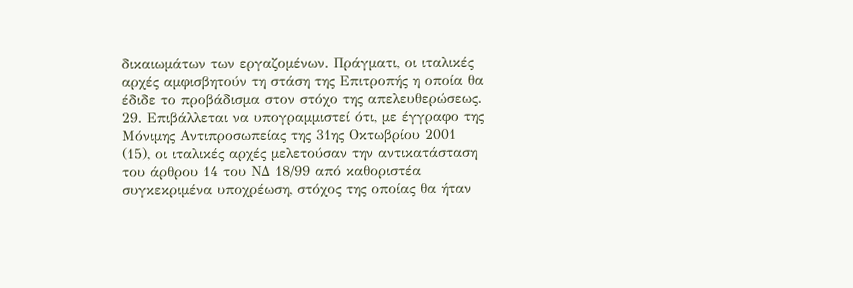δικαιωμάτων των εργαζομένων. Πράγματι, οι ιταλικές αρχές αμφισβητούν τη στάση της Επιτροπής η οποία θα έδιδε το προβάδισμα στον στόχο της απελευθερώσεως.
29. Επιβάλλεται να υπογραμμιστεί ότι, με έγγραφο της Μόνιμης Αντιπροσωπείας της 31ης Οκτωβρίου 2001 (15), οι ιταλικές αρχές μελετούσαν την αντικατάσταση του άρθρου 14 του ΝΔ 18/99 από καθοριστέα συγκεκριμένα υποχρέωση, στόχος της οποίας θα ήταν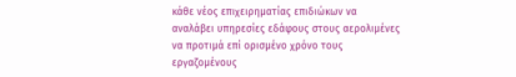κάθε νέος επιχειρηματίας επιδιώκων να αναλάβει υπηρεσίες εδάφους στους αερολιμένες να προτιμά επί ορισμένο χρόνο τους εργαζομένους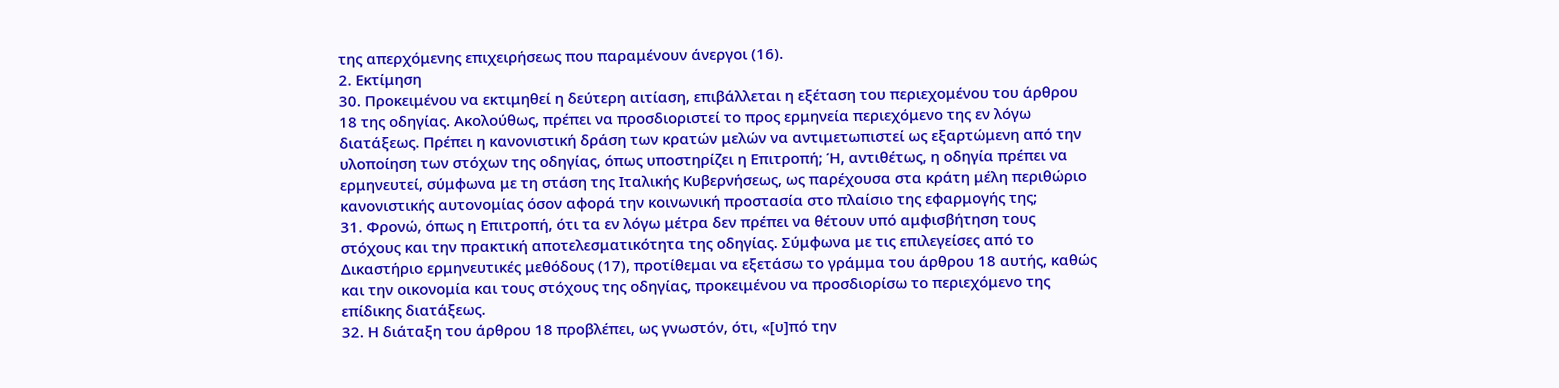της απερχόμενης επιχειρήσεως που παραμένουν άνεργοι (16).
2. Εκτίμηση
30. Προκειμένου να εκτιμηθεί η δεύτερη αιτίαση, επιβάλλεται η εξέταση του περιεχομένου του άρθρου 18 της οδηγίας. Ακολούθως, πρέπει να προσδιοριστεί το προς ερμηνεία περιεχόμενο της εν λόγω διατάξεως. Πρέπει η κανονιστική δράση των κρατών μελών να αντιμετωπιστεί ως εξαρτώμενη από την υλοποίηση των στόχων της οδηγίας, όπως υποστηρίζει η Επιτροπή; Ή, αντιθέτως, η οδηγία πρέπει να ερμηνευτεί, σύμφωνα με τη στάση της Ιταλικής Κυβερνήσεως, ως παρέχουσα στα κράτη μέλη περιθώριο κανονιστικής αυτονομίας όσον αφορά την κοινωνική προστασία στο πλαίσιο της εφαρμογής της;
31. Φρονώ, όπως η Επιτροπή, ότι τα εν λόγω μέτρα δεν πρέπει να θέτουν υπό αμφισβήτηση τους στόχους και την πρακτική αποτελεσματικότητα της οδηγίας. Σύμφωνα με τις επιλεγείσες από το Δικαστήριο ερμηνευτικές μεθόδους (17), προτίθεμαι να εξετάσω το γράμμα του άρθρου 18 αυτής, καθώς και την οικονομία και τους στόχους της οδηγίας, προκειμένου να προσδιορίσω το περιεχόμενο της επίδικης διατάξεως.
32. Η διάταξη του άρθρου 18 προβλέπει, ως γνωστόν, ότι, «[υ]πό την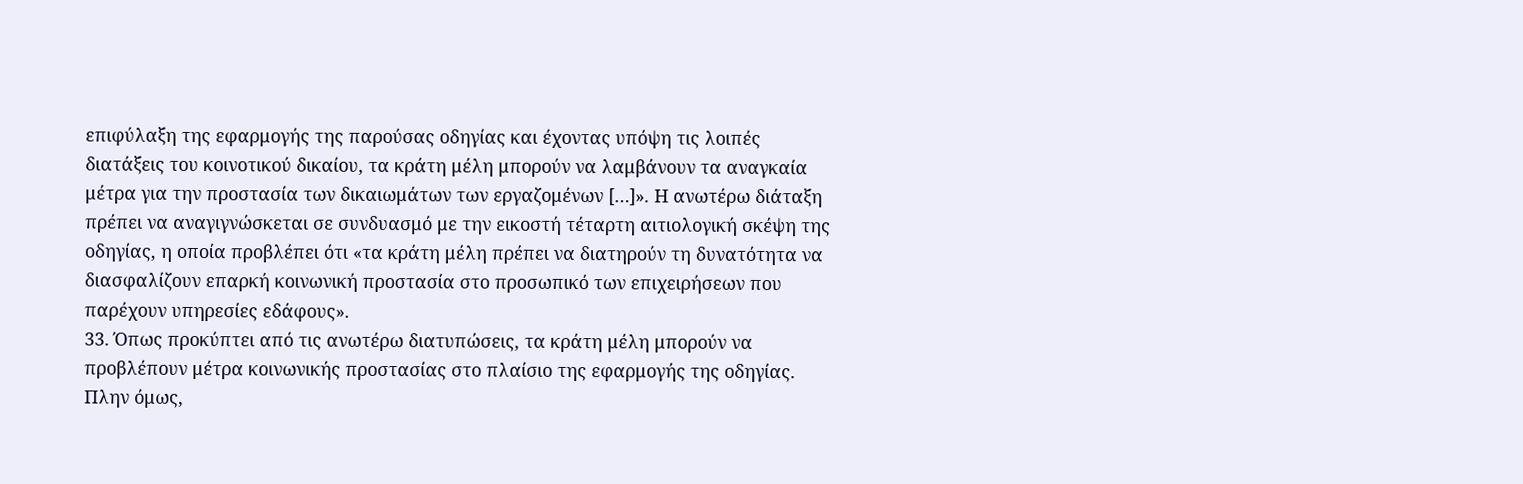επιφύλαξη της εφαρμογής της παρούσας οδηγίας και έχοντας υπόψη τις λοιπές διατάξεις του κοινοτικού δικαίου, τα κράτη μέλη μπορούν να λαμβάνουν τα αναγκαία μέτρα για την προστασία των δικαιωμάτων των εργαζομένων […]». Η ανωτέρω διάταξη πρέπει να αναγιγνώσκεται σε συνδυασμό με την εικοστή τέταρτη αιτιολογική σκέψη της οδηγίας, η οποία προβλέπει ότι «τα κράτη μέλη πρέπει να διατηρούν τη δυνατότητα να διασφαλίζουν επαρκή κοινωνική προστασία στο προσωπικό των επιχειρήσεων που παρέχουν υπηρεσίες εδάφους».
33. Όπως προκύπτει από τις ανωτέρω διατυπώσεις, τα κράτη μέλη μπορούν να προβλέπουν μέτρα κοινωνικής προστασίας στο πλαίσιο της εφαρμογής της οδηγίας. Πλην όμως,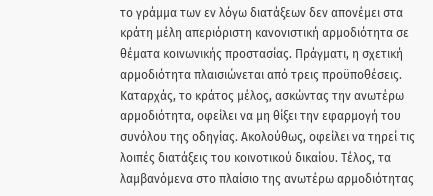το γράμμα των εν λόγω διατάξεων δεν απονέμει στα κράτη μέλη απεριόριστη κανονιστική αρμοδιότητα σε θέματα κοινωνικής προστασίας. Πράγματι, η σχετική αρμοδιότητα πλαισιώνεται από τρεις προϋποθέσεις. Καταρχάς, το κράτος μέλος, ασκώντας την ανωτέρω αρμοδιότητα, οφείλει να μη θίξει την εφαρμογή του συνόλου της οδηγίας. Ακολούθως, οφείλει να τηρεί τις λοιπές διατάξεις του κοινοτικού δικαίου. Τέλος, τα λαμβανόμενα στο πλαίσιο της ανωτέρω αρμοδιότητας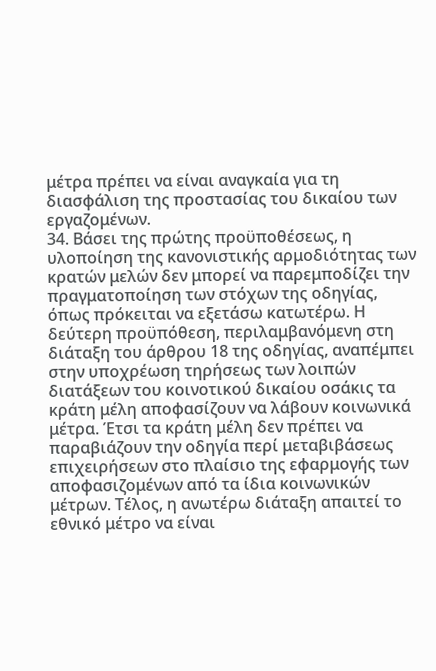μέτρα πρέπει να είναι αναγκαία για τη διασφάλιση της προστασίας του δικαίου των εργαζομένων.
34. Βάσει της πρώτης προϋποθέσεως, η υλοποίηση της κανονιστικής αρμοδιότητας των κρατών μελών δεν μπορεί να παρεμποδίζει την πραγματοποίηση των στόχων της οδηγίας, όπως πρόκειται να εξετάσω κατωτέρω. Η δεύτερη προϋπόθεση, περιλαμβανόμενη στη διάταξη του άρθρου 18 της οδηγίας, αναπέμπει στην υποχρέωση τηρήσεως των λοιπών διατάξεων του κοινοτικού δικαίου οσάκις τα κράτη μέλη αποφασίζουν να λάβουν κοινωνικά μέτρα. Έτσι τα κράτη μέλη δεν πρέπει να παραβιάζουν την οδηγία περί μεταβιβάσεως επιχειρήσεων στο πλαίσιο της εφαρμογής των αποφασιζομένων από τα ίδια κοινωνικών μέτρων. Τέλος, η ανωτέρω διάταξη απαιτεί το εθνικό μέτρο να είναι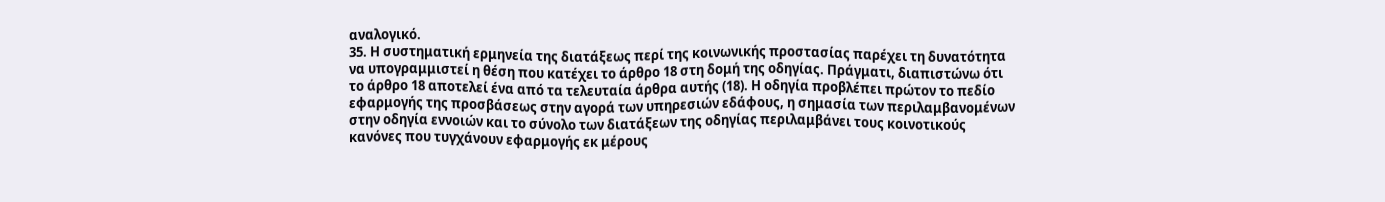αναλογικό.
35. Η συστηματική ερμηνεία της διατάξεως περί της κοινωνικής προστασίας παρέχει τη δυνατότητα να υπογραμμιστεί η θέση που κατέχει το άρθρο 18 στη δομή της οδηγίας. Πράγματι, διαπιστώνω ότι το άρθρο 18 αποτελεί ένα από τα τελευταία άρθρα αυτής (18). Η οδηγία προβλέπει πρώτον το πεδίο εφαρμογής της προσβάσεως στην αγορά των υπηρεσιών εδάφους, η σημασία των περιλαμβανομένων στην οδηγία εννοιών και το σύνολο των διατάξεων της οδηγίας περιλαμβάνει τους κοινοτικούς κανόνες που τυγχάνουν εφαρμογής εκ μέρους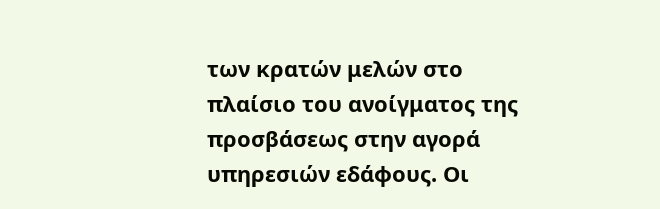των κρατών μελών στο πλαίσιο του ανοίγματος της προσβάσεως στην αγορά υπηρεσιών εδάφους. Οι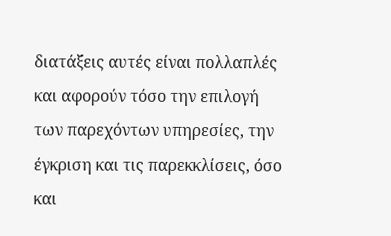διατάξεις αυτές είναι πολλαπλές και αφορούν τόσο την επιλογή των παρεχόντων υπηρεσίες, την έγκριση και τις παρεκκλίσεις, όσο και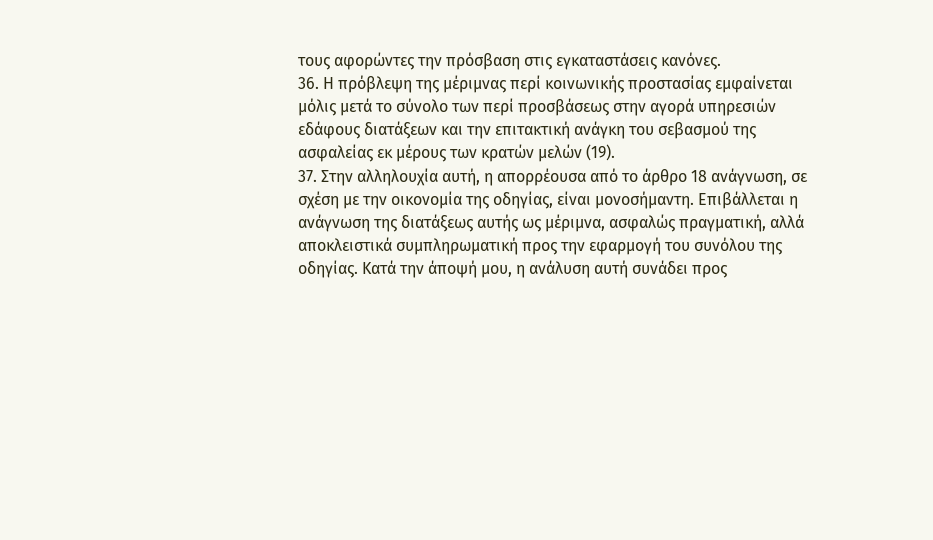τους αφορώντες την πρόσβαση στις εγκαταστάσεις κανόνες.
36. Η πρόβλεψη της μέριμνας περί κοινωνικής προστασίας εμφαίνεται μόλις μετά το σύνολο των περί προσβάσεως στην αγορά υπηρεσιών εδάφους διατάξεων και την επιτακτική ανάγκη του σεβασμού της ασφαλείας εκ μέρους των κρατών μελών (19).
37. Στην αλληλουχία αυτή, η απορρέουσα από το άρθρο 18 ανάγνωση, σε σχέση με την οικονομία της οδηγίας, είναι μονοσήμαντη. Επιβάλλεται η ανάγνωση της διατάξεως αυτής ως μέριμνα, ασφαλώς πραγματική, αλλά αποκλειστικά συμπληρωματική προς την εφαρμογή του συνόλου της οδηγίας. Κατά την άποψή μου, η ανάλυση αυτή συνάδει προς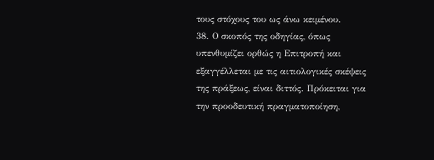τους στόχους του ως άνω κειμένου.
38. Ο σκοπός της οδηγίας, όπως υπενθυμίζει ορθώς η Επιτροπή και εξαγγέλλεται με τις αιτιολογικές σκέψεις της πράξεως, είναι διττός. Πρόκειται για την προοδευτική πραγματοποίηση,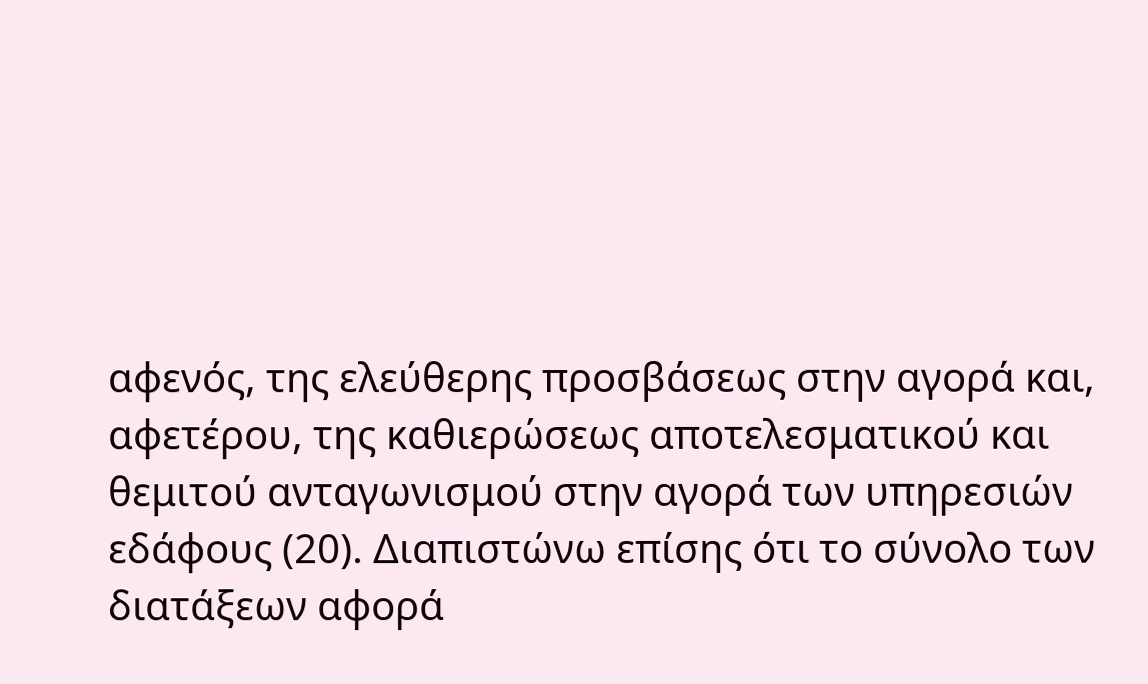αφενός, της ελεύθερης προσβάσεως στην αγορά και, αφετέρου, της καθιερώσεως αποτελεσματικού και θεμιτού ανταγωνισμού στην αγορά των υπηρεσιών εδάφους (20). Διαπιστώνω επίσης ότι το σύνολο των διατάξεων αφορά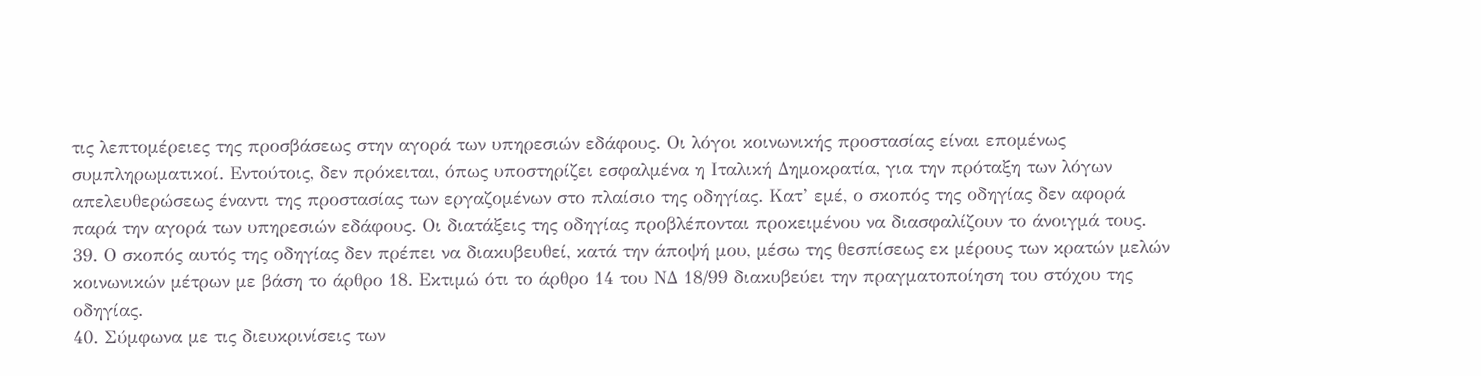τις λεπτομέρειες της προσβάσεως στην αγορά των υπηρεσιών εδάφους. Οι λόγοι κοινωνικής προστασίας είναι επομένως συμπληρωματικοί. Εντούτοις, δεν πρόκειται, όπως υποστηρίζει εσφαλμένα η Ιταλική Δημοκρατία, για την πρόταξη των λόγων απελευθερώσεως έναντι της προστασίας των εργαζομένων στο πλαίσιο της οδηγίας. Κατ’ εμέ, ο σκοπός της οδηγίας δεν αφορά παρά την αγορά των υπηρεσιών εδάφους. Οι διατάξεις της οδηγίας προβλέπονται προκειμένου να διασφαλίζουν το άνοιγμά τους.
39. Ο σκοπός αυτός της οδηγίας δεν πρέπει να διακυβευθεί, κατά την άποψή μου, μέσω της θεσπίσεως εκ μέρους των κρατών μελών κοινωνικών μέτρων με βάση το άρθρο 18. Εκτιμώ ότι το άρθρο 14 του ΝΔ 18/99 διακυβεύει την πραγματοποίηση του στόχου της οδηγίας.
40. Σύμφωνα με τις διευκρινίσεις των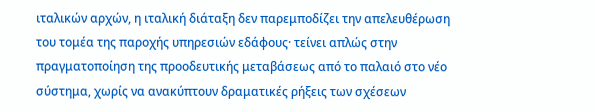ιταλικών αρχών, η ιταλική διάταξη δεν παρεμποδίζει την απελευθέρωση του τομέα της παροχής υπηρεσιών εδάφους· τείνει απλώς στην πραγματοποίηση της προοδευτικής μεταβάσεως από το παλαιό στο νέο σύστημα, χωρίς να ανακύπτουν δραματικές ρήξεις των σχέσεων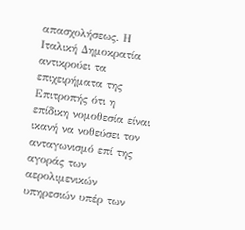απασχολήσεως. Η Ιταλική Δημοκρατία αντικρούει τα επιχειρήματα της Επιτροπής ότι η επίδικη νομοθεσία είναι ικανή να νοθεύσει τον ανταγωνισμό επί της αγοράς των αερολιμενικών υπηρεσιών υπέρ των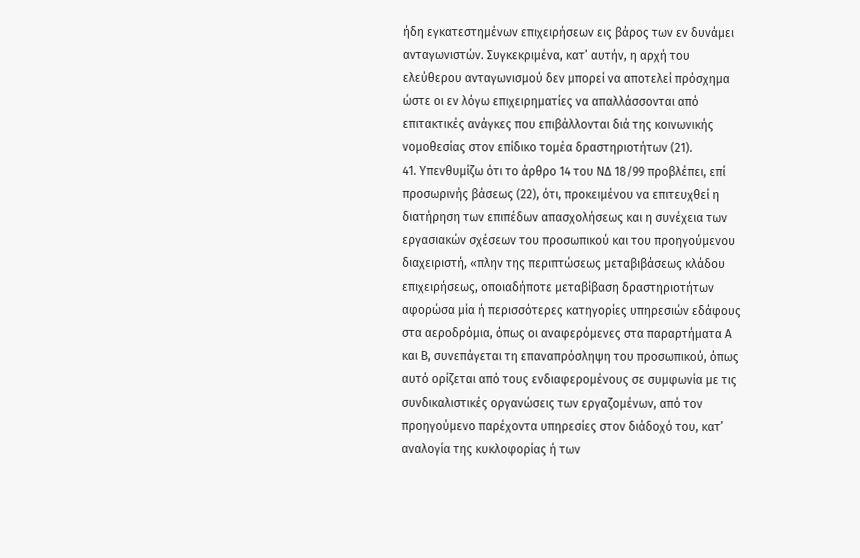ήδη εγκατεστημένων επιχειρήσεων εις βάρος των εν δυνάμει ανταγωνιστών. Συγκεκριμένα, κατ’ αυτήν, η αρχή του ελεύθερου ανταγωνισμού δεν μπορεί να αποτελεί πρόσχημα ώστε οι εν λόγω επιχειρηματίες να απαλλάσσονται από επιτακτικές ανάγκες που επιβάλλονται διά της κοινωνικής νομοθεσίας στον επίδικο τομέα δραστηριοτήτων (21).
41. Υπενθυμίζω ότι το άρθρο 14 του ΝΔ 18/99 προβλέπει, επί προσωρινής βάσεως (22), ότι, προκειμένου να επιτευχθεί η διατήρηση των επιπέδων απασχολήσεως και η συνέχεια των εργασιακών σχέσεων του προσωπικού και του προηγούμενου διαχειριστή, «πλην της περιπτώσεως μεταβιβάσεως κλάδου επιχειρήσεως, οποιαδήποτε μεταβίβαση δραστηριοτήτων αφορώσα μία ή περισσότερες κατηγορίες υπηρεσιών εδάφους στα αεροδρόμια, όπως οι αναφερόμενες στα παραρτήματα Α και Β, συνεπάγεται τη επαναπρόσληψη του προσωπικού, όπως αυτό ορίζεται από τους ενδιαφερομένους σε συμφωνία με τις συνδικαλιστικές οργανώσεις των εργαζομένων, από τον προηγούμενο παρέχοντα υπηρεσίες στον διάδοχό του, κατ’ αναλογία της κυκλοφορίας ή των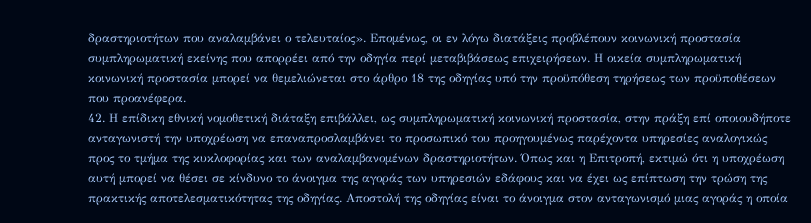δραστηριοτήτων που αναλαμβάνει ο τελευταίος». Επομένως, οι εν λόγω διατάξεις προβλέπουν κοινωνική προστασία συμπληρωματική εκείνης που απορρέει από την οδηγία περί μεταβιβάσεως επιχειρήσεων. Η οικεία συμπληρωματική κοινωνική προστασία μπορεί να θεμελιώνεται στο άρθρο 18 της οδηγίας υπό την προϋπόθεση τηρήσεως των προϋποθέσεων που προανέφερα.
42. Η επίδικη εθνική νομοθετική διάταξη επιβάλλει, ως συμπληρωματική κοινωνική προστασία, στην πράξη επί οποιουδήποτε ανταγωνιστή την υποχρέωση να επαναπροσλαμβάνει το προσωπικό του προηγουμένως παρέχοντα υπηρεσίες αναλογικώς προς το τμήμα της κυκλοφορίας και των αναλαμβανομένων δραστηριοτήτων. Όπως και η Επιτροπή, εκτιμώ ότι η υποχρέωση αυτή μπορεί να θέσει σε κίνδυνο το άνοιγμα της αγοράς των υπηρεσιών εδάφους και να έχει ως επίπτωση την τρώση της πρακτικής αποτελεσματικότητας της οδηγίας. Αποστολή της οδηγίας είναι το άνοιγμα στον ανταγωνισμό μιας αγοράς η οποία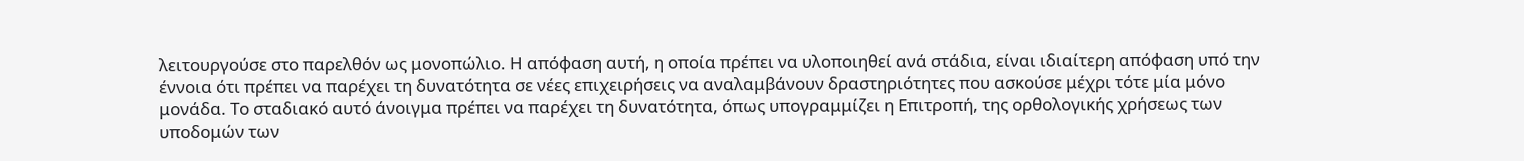λειτουργούσε στο παρελθόν ως μονοπώλιο. Η απόφαση αυτή, η οποία πρέπει να υλοποιηθεί ανά στάδια, είναι ιδιαίτερη απόφαση υπό την έννοια ότι πρέπει να παρέχει τη δυνατότητα σε νέες επιχειρήσεις να αναλαμβάνουν δραστηριότητες που ασκούσε μέχρι τότε μία μόνο μονάδα. Το σταδιακό αυτό άνοιγμα πρέπει να παρέχει τη δυνατότητα, όπως υπογραμμίζει η Επιτροπή, της ορθολογικής χρήσεως των υποδομών των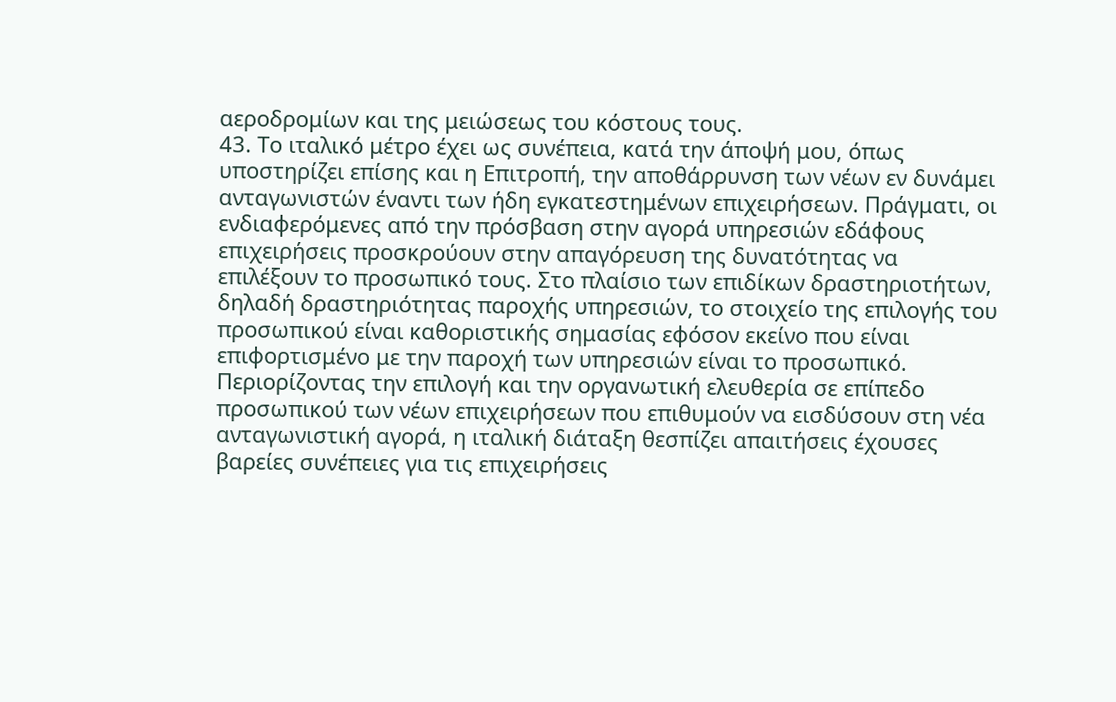αεροδρομίων και της μειώσεως του κόστους τους.
43. Το ιταλικό μέτρο έχει ως συνέπεια, κατά την άποψή μου, όπως υποστηρίζει επίσης και η Επιτροπή, την αποθάρρυνση των νέων εν δυνάμει ανταγωνιστών έναντι των ήδη εγκατεστημένων επιχειρήσεων. Πράγματι, οι ενδιαφερόμενες από την πρόσβαση στην αγορά υπηρεσιών εδάφους επιχειρήσεις προσκρούουν στην απαγόρευση της δυνατότητας να επιλέξουν το προσωπικό τους. Στο πλαίσιο των επιδίκων δραστηριοτήτων, δηλαδή δραστηριότητας παροχής υπηρεσιών, το στοιχείο της επιλογής του προσωπικού είναι καθοριστικής σημασίας εφόσον εκείνο που είναι επιφορτισμένο με την παροχή των υπηρεσιών είναι το προσωπικό. Περιορίζοντας την επιλογή και την οργανωτική ελευθερία σε επίπεδο προσωπικού των νέων επιχειρήσεων που επιθυμούν να εισδύσουν στη νέα ανταγωνιστική αγορά, η ιταλική διάταξη θεσπίζει απαιτήσεις έχουσες βαρείες συνέπειες για τις επιχειρήσεις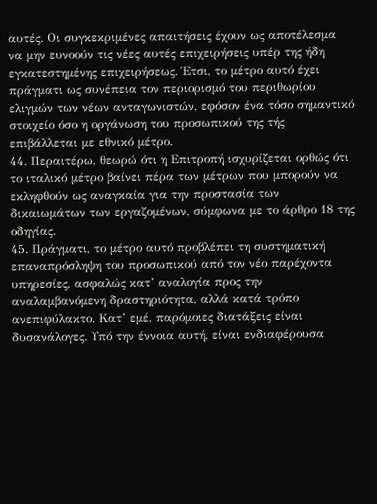αυτές. Οι συγκεκριμένες απαιτήσεις έχουν ως αποτέλεσμα να μην ευνοούν τις νέες αυτές επιχειρήσεις υπέρ της ήδη εγκατεστημένης επιχειρήσεως. Έτσι, το μέτρο αυτό έχει πράγματι ως συνέπεια τον περιορισμό του περιθωρίου ελιγμών των νέων ανταγωνιστών, εφόσον ένα τόσο σημαντικό στοιχείο όσο η οργάνωση του προσωπικού της τής επιβάλλεται με εθνικό μέτρο.
44. Περαιτέρω, θεωρώ ότι η Επιτροπή ισχυρίζεται ορθώς ότι το ιταλικό μέτρο βαίνει πέρα των μέτρων που μπορούν να εκληφθούν ως αναγκαία για την προστασία των δικαιωμάτων των εργαζομένων, σύμφωνα με το άρθρο 18 της οδηγίας.
45. Πράγματι, το μέτρο αυτό προβλέπει τη συστηματική επαναπρόσληψη του προσωπικού από τον νέο παρέχοντα υπηρεσίες, ασφαλώς κατ’ αναλογία προς την αναλαμβανόμενη δραστηριότητα, αλλά κατά τρόπο ανεπιφύλακτο. Κατ’ εμέ, παρόμοιες διατάξεις είναι δυσανάλογες. Υπό την έννοια αυτή, είναι ενδιαφέρουσα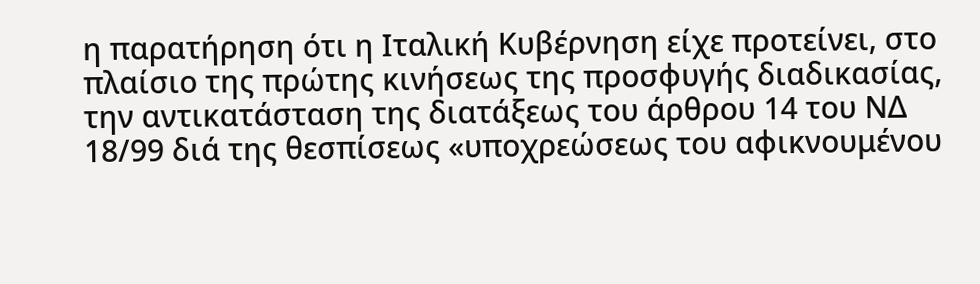η παρατήρηση ότι η Ιταλική Κυβέρνηση είχε προτείνει, στο πλαίσιο της πρώτης κινήσεως της προσφυγής διαδικασίας, την αντικατάσταση της διατάξεως του άρθρου 14 του ΝΔ 18/99 διά της θεσπίσεως «υποχρεώσεως του αφικνουμένου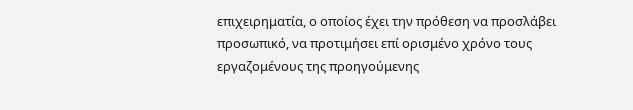επιχειρηματία, ο οποίος έχει την πρόθεση να προσλάβει προσωπικό, να προτιμήσει επί ορισμένο χρόνο τους εργαζομένους της προηγούμενης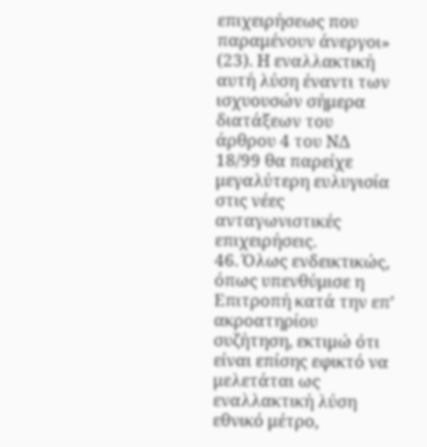επιχειρήσεως που παραμένουν άνεργοι» (23). Η εναλλακτική αυτή λύση έναντι των ισχυουσών σήμερα διατάξεων του άρθρου 4 του ΝΔ 18/99 θα παρείχε μεγαλύτερη ευλυγισία στις νέες ανταγωνιστικές επιχειρήσεις.
46. Όλως ενδεικτικώς, όπως υπενθύμισε η Επιτροπή κατά την επ’ ακροατηρίου συζήτηση, εκτιμώ ότι είναι επίσης εφικτό να μελετάται ως εναλλακτική λύση εθνικό μέτρο,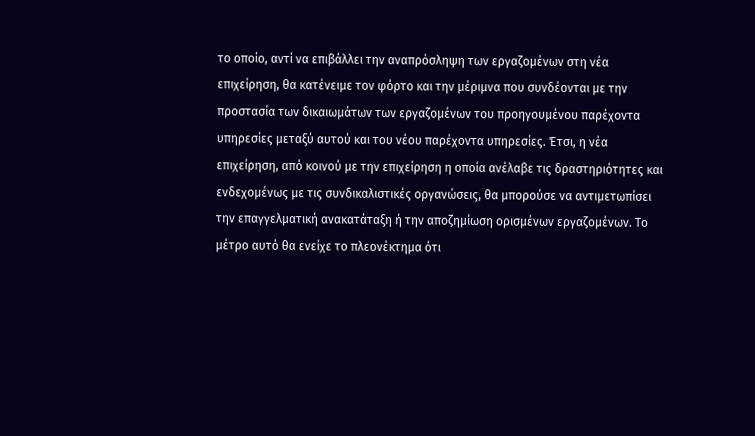το οποίο, αντί να επιβάλλει την αναπρόσληψη των εργαζομένων στη νέα επιχείρηση, θα κατένειμε τον φόρτο και την μέριμνα που συνδέονται με την προστασία των δικαιωμάτων των εργαζομένων του προηγουμένου παρέχοντα υπηρεσίες μεταξύ αυτού και του νέου παρέχοντα υπηρεσίες. Έτσι, η νέα επιχείρηση, από κοινού με την επιχείρηση η οποία ανέλαβε τις δραστηριότητες και ενδεχομένως με τις συνδικαλιστικές οργανώσεις, θα μπορούσε να αντιμετωπίσει την επαγγελματική ανακατάταξη ή την αποζημίωση ορισμένων εργαζομένων. Το μέτρο αυτό θα ενείχε το πλεονέκτημα ότι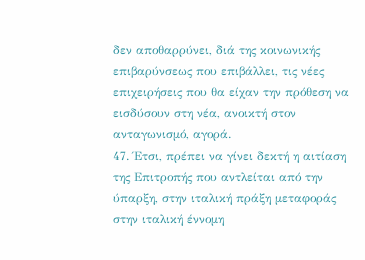δεν αποθαρρύνει, διά της κοινωνικής επιβαρύνσεως που επιβάλλει, τις νέες επιχειρήσεις που θα είχαν την πρόθεση να εισδύσουν στη νέα, ανοικτή στον ανταγωνισμό, αγορά.
47. Έτσι, πρέπει να γίνει δεκτή η αιτίαση της Επιτροπής που αντλείται από την ύπαρξη, στην ιταλική πράξη μεταφοράς στην ιταλική έννομη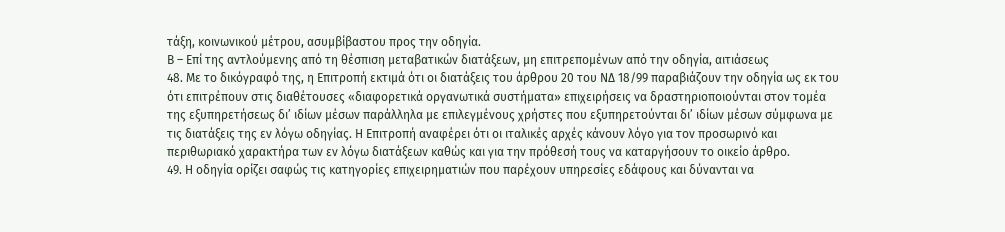τάξη, κοινωνικού μέτρου, ασυμβίβαστου προς την οδηγία.
Β – Επί της αντλούμενης από τη θέσπιση μεταβατικών διατάξεων, μη επιτρεπομένων από την οδηγία, αιτιάσεως
48. Με το δικόγραφό της, η Επιτροπή εκτιμά ότι οι διατάξεις του άρθρου 20 του ΝΔ 18/99 παραβιάζουν την οδηγία ως εκ του ότι επιτρέπουν στις διαθέτουσες «διαφορετικά οργανωτικά συστήματα» επιχειρήσεις να δραστηριοποιούνται στον τομέα της εξυπηρετήσεως δι’ ιδίων μέσων παράλληλα με επιλεγμένους χρήστες που εξυπηρετούνται δι’ ιδίων μέσων σύμφωνα με τις διατάξεις της εν λόγω οδηγίας. Η Επιτροπή αναφέρει ότι οι ιταλικές αρχές κάνουν λόγο για τον προσωρινό και περιθωριακό χαρακτήρα των εν λόγω διατάξεων καθώς και για την πρόθεσή τους να καταργήσουν το οικείο άρθρο.
49. Η οδηγία ορίζει σαφώς τις κατηγορίες επιχειρηματιών που παρέχουν υπηρεσίες εδάφους και δύνανται να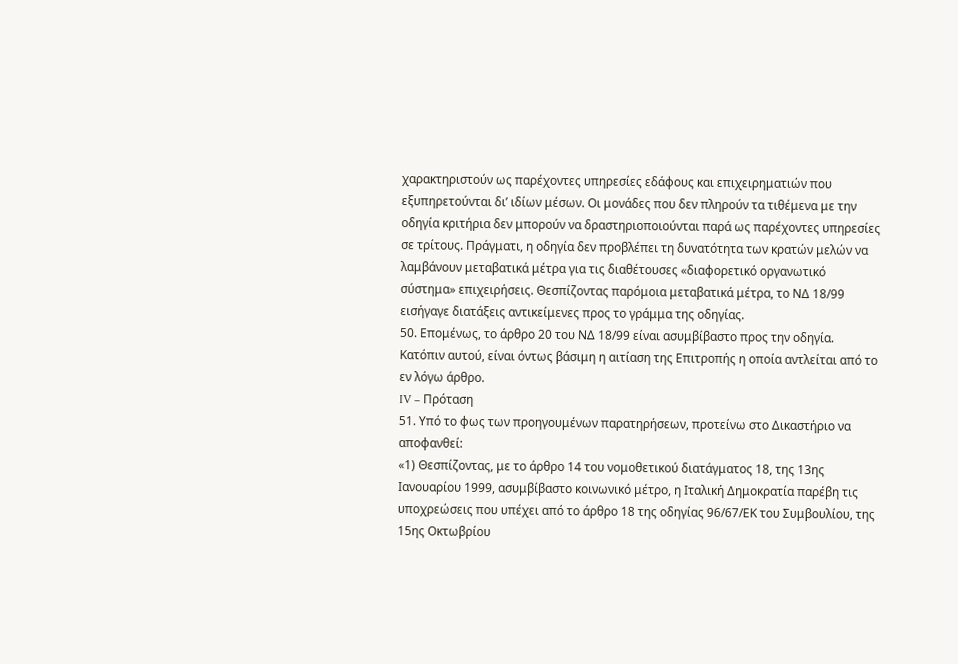χαρακτηριστούν ως παρέχοντες υπηρεσίες εδάφους και επιχειρηματιών που εξυπηρετούνται δι’ ιδίων μέσων. Οι μονάδες που δεν πληρούν τα τιθέμενα με την οδηγία κριτήρια δεν μπορούν να δραστηριοποιούνται παρά ως παρέχοντες υπηρεσίες σε τρίτους. Πράγματι, η οδηγία δεν προβλέπει τη δυνατότητα των κρατών μελών να λαμβάνουν μεταβατικά μέτρα για τις διαθέτουσες «διαφορετικό οργανωτικό σύστημα» επιχειρήσεις. Θεσπίζοντας παρόμοια μεταβατικά μέτρα, το ΝΔ 18/99 εισήγαγε διατάξεις αντικείμενες προς το γράμμα της οδηγίας.
50. Επομένως, το άρθρο 20 του ΝΔ 18/99 είναι ασυμβίβαστο προς την οδηγία. Κατόπιν αυτού, είναι όντως βάσιμη η αιτίαση της Επιτροπής η οποία αντλείται από το εν λόγω άρθρο.
IV – Πρόταση
51. Υπό το φως των προηγουμένων παρατηρήσεων, προτείνω στο Δικαστήριο να αποφανθεί:
«1) Θεσπίζοντας, με το άρθρο 14 του νομοθετικού διατάγματος 18, της 13ης Ιανουαρίου 1999, ασυμβίβαστο κοινωνικό μέτρο, η Ιταλική Δημοκρατία παρέβη τις υποχρεώσεις που υπέχει από το άρθρο 18 της οδηγίας 96/67/ΕΚ του Συμβουλίου, της 15ης Οκτωβρίου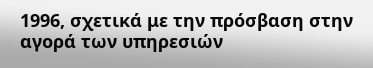1996, σχετικά με την πρόσβαση στην αγορά των υπηρεσιών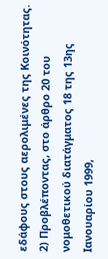εδάφους στους αερολιμένες της Κοινότητας.
2) Προβλέποντας, στο άρθρο 20 του νομοθετικού διατάγματος 18 της 13ης Ιανουαρίου 1999,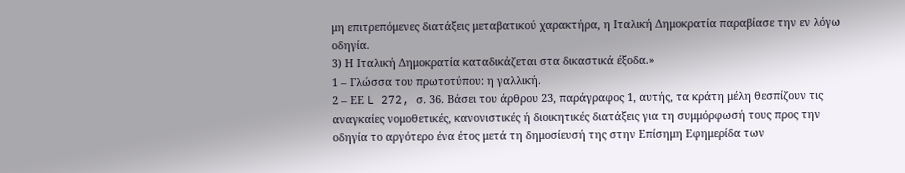μη επιτρεπόμενες διατάξεις μεταβατικού χαρακτήρα, η Ιταλική Δημοκρατία παραβίασε την εν λόγω οδηγία.
3) Η Ιταλική Δημοκρατία καταδικάζεται στα δικαστικά έξοδα.»
1 – Γλώσσα του πρωτοτύπου: η γαλλική.
2 – ΕΕ L 272, σ. 36. Βάσει του άρθρου 23, παράγραφος 1, αυτής, τα κράτη μέλη θεσπίζουν τις αναγκαίες νομοθετικές, κανονιστικές ή διοικητικές διατάξεις για τη συμμόρφωσή τους προς την οδηγία το αργότερο ένα έτος μετά τη δημοσίευσή της στην Επίσημη Εφημερίδα των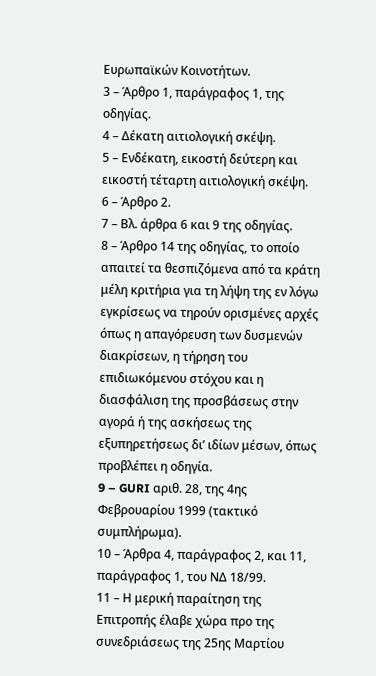Ευρωπαϊκών Κοινοτήτων.
3 – Άρθρο 1, παράγραφος 1, της οδηγίας.
4 – Δέκατη αιτιολογική σκέψη.
5 – Ενδέκατη, εικοστή δεύτερη και εικοστή τέταρτη αιτιολογική σκέψη.
6 – Άρθρο 2.
7 – Βλ. άρθρα 6 και 9 της οδηγίας.
8 – Άρθρο 14 της οδηγίας, το οποίο απαιτεί τα θεσπιζόμενα από τα κράτη μέλη κριτήρια για τη λήψη της εν λόγω εγκρίσεως να τηρούν ορισμένες αρχές όπως η απαγόρευση των δυσμενών διακρίσεων, η τήρηση του επιδιωκόμενου στόχου και η διασφάλιση της προσβάσεως στην αγορά ή της ασκήσεως της εξυπηρετήσεως δι’ ιδίων μέσων, όπως προβλέπει η οδηγία.
9 – GURI αριθ. 28, της 4ης Φεβρουαρίου 1999 (τακτικό συμπλήρωμα).
10 – Άρθρα 4, παράγραφος 2, και 11, παράγραφος 1, του ΝΔ 18/99.
11 – Η μερική παραίτηση της Επιτροπής έλαβε χώρα προ της συνεδριάσεως της 25ης Μαρτίου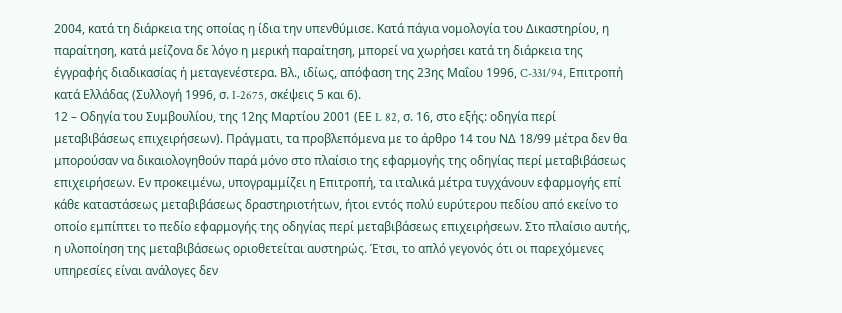2004, κατά τη διάρκεια της οποίας η ίδια την υπενθύμισε. Κατά πάγια νομολογία του Δικαστηρίου, η παραίτηση, κατά μείζονα δε λόγο η μερική παραίτηση, μπορεί να χωρήσει κατά τη διάρκεια της έγγραφής διαδικασίας ή μεταγενέστερα. Βλ., ιδίως, απόφαση της 23ης Μαΐου 1996, C-331/94, Επιτροπή κατά Ελλάδας (Συλλογή 1996, σ. I-2675, σκέψεις 5 και 6).
12 – Οδηγία του Συμβουλίου, της 12ης Μαρτίου 2001 (ΕΕ L 82, σ. 16, στο εξής: οδηγία περί μεταβιβάσεως επιχειρήσεων). Πράγματι, τα προβλεπόμενα με το άρθρο 14 του ΝΔ 18/99 μέτρα δεν θα μπορούσαν να δικαιολογηθούν παρά μόνο στο πλαίσιο της εφαρμογής της οδηγίας περί μεταβιβάσεως επιχειρήσεων. Εν προκειμένω, υπογραμμίζει η Επιτροπή, τα ιταλικά μέτρα τυγχάνουν εφαρμογής επί κάθε καταστάσεως μεταβιβάσεως δραστηριοτήτων, ήτοι εντός πολύ ευρύτερου πεδίου από εκείνο το οποίο εμπίπτει το πεδίο εφαρμογής της οδηγίας περί μεταβιβάσεως επιχειρήσεων. Στο πλαίσιο αυτής, η υλοποίηση της μεταβιβάσεως οριοθετείται αυστηρώς. Έτσι, το απλό γεγονός ότι οι παρεχόμενες υπηρεσίες είναι ανάλογες δεν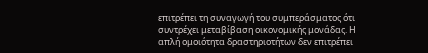επιτρέπει τη συναγωγή του συμπεράσματος ότι συντρέχει μεταβίβαση οικονομικής μονάδας. Η απλή ομοιότητα δραστηριοτήτων δεν επιτρέπει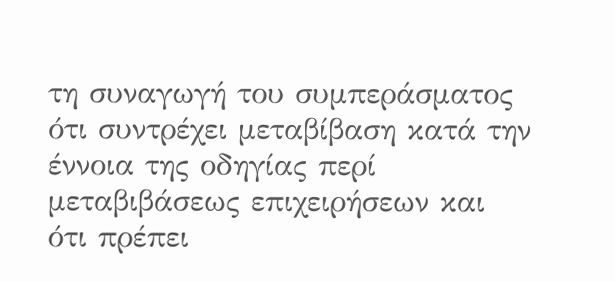τη συναγωγή του συμπεράσματος ότι συντρέχει μεταβίβαση κατά την έννοια της οδηγίας περί μεταβιβάσεως επιχειρήσεων και ότι πρέπει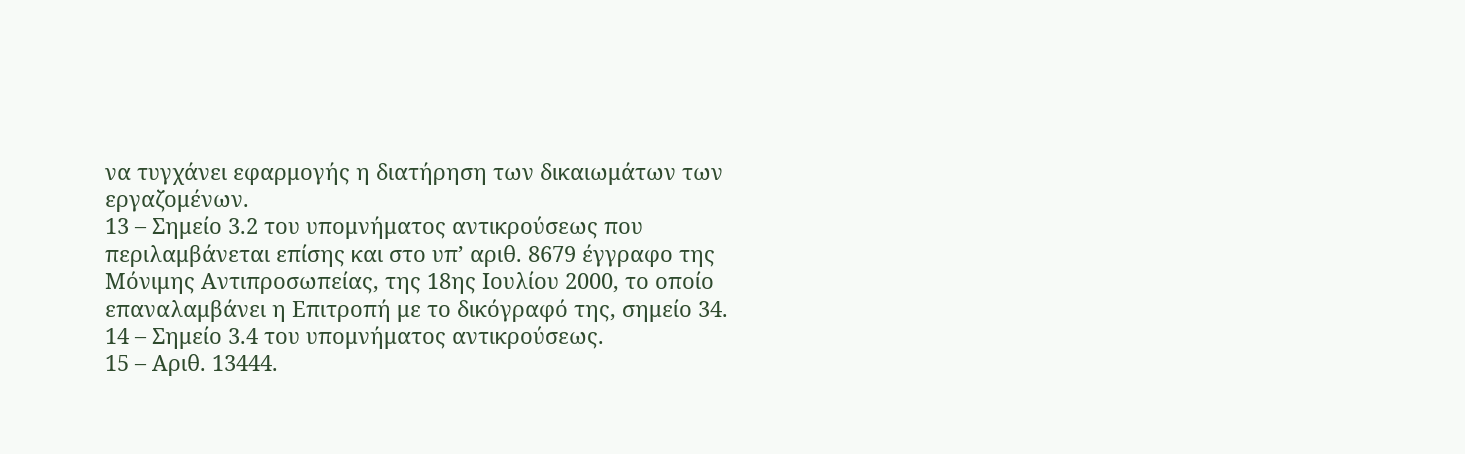να τυγχάνει εφαρμογής η διατήρηση των δικαιωμάτων των εργαζομένων.
13 – Σημείο 3.2 του υπομνήματος αντικρούσεως που περιλαμβάνεται επίσης και στο υπ’ αριθ. 8679 έγγραφο της Μόνιμης Αντιπροσωπείας, της 18ης Ιουλίου 2000, το οποίο επαναλαμβάνει η Επιτροπή με το δικόγραφό της, σημείο 34.
14 – Σημείο 3.4 του υπομνήματος αντικρούσεως.
15 – Αριθ. 13444.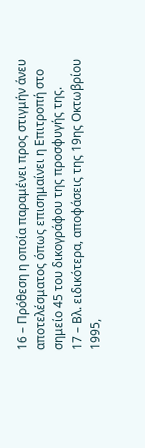16 – Πρόθεση η οποία παραμένει προς στιγμήν άνευ αποτελέσματος όπως επισημαίνει η Επιτροπή στο σημείο 45 του δικογράφου της προσφυγής της.
17 – Βλ. ειδικότερα, αποφάσεις της 19ης Οκτωβρίου 1995,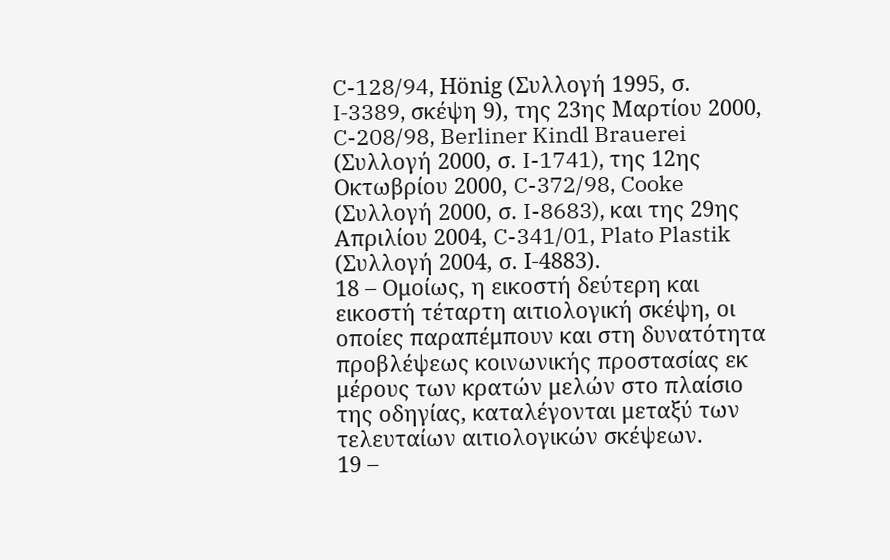C-128/94, Hönig (Συλλογή 1995, σ. I‑3389, σκέψη 9), της 23ης Μαρτίου 2000, C-208/98, Berliner Kindl Brauerei (Συλλογή 2000, σ. I-1741), της 12ης Οκτωβρίου 2000, C-372/98, Cooke (Συλλογή 2000, σ. I-8683), και της 29ης Απριλίου 2004, C-341/01, Plato Plastik (Συλλογή 2004, σ. Ι-4883).
18 – Ομοίως, η εικοστή δεύτερη και εικοστή τέταρτη αιτιολογική σκέψη, οι οποίες παραπέμπουν και στη δυνατότητα προβλέψεως κοινωνικής προστασίας εκ μέρους των κρατών μελών στο πλαίσιο της οδηγίας, καταλέγονται μεταξύ των τελευταίων αιτιολογικών σκέψεων.
19 –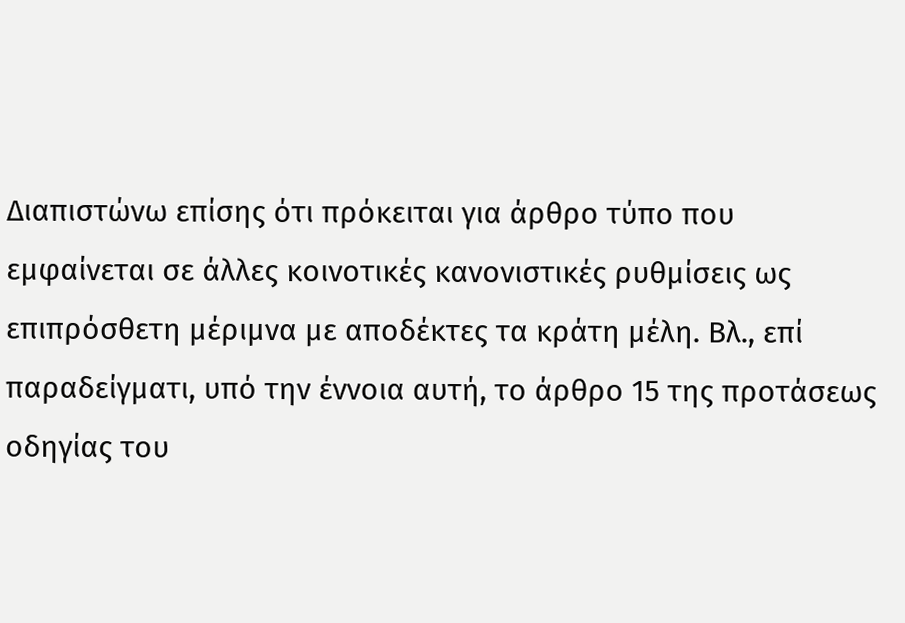Διαπιστώνω επίσης ότι πρόκειται για άρθρο τύπο που εμφαίνεται σε άλλες κοινοτικές κανονιστικές ρυθμίσεις ως επιπρόσθετη μέριμνα με αποδέκτες τα κράτη μέλη. Βλ., επί παραδείγματι, υπό την έννοια αυτή, το άρθρο 15 της προτάσεως οδηγίας του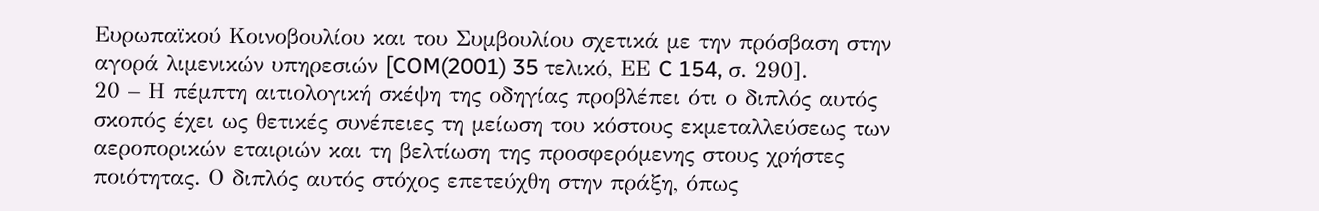Ευρωπαϊκού Κοινοβουλίου και του Συμβουλίου σχετικά με την πρόσβαση στην αγορά λιμενικών υπηρεσιών [COM(2001) 35 τελικό, ΕΕ C 154, σ. 290].
20 – Η πέμπτη αιτιολογική σκέψη της οδηγίας προβλέπει ότι ο διπλός αυτός σκοπός έχει ως θετικές συνέπειες τη μείωση του κόστους εκμεταλλεύσεως των αεροπορικών εταιριών και τη βελτίωση της προσφερόμενης στους χρήστες ποιότητας. Ο διπλός αυτός στόχος επετεύχθη στην πράξη, όπως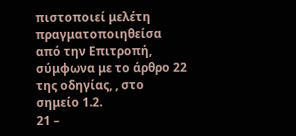πιστοποιεί μελέτη πραγματοποιηθείσα από την Επιτροπή, σύμφωνα με το άρθρο 22 της οδηγίας, , στο σημείο 1.2.
21 –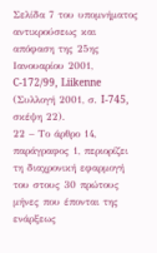Σελίδα 7 του υπομνήματος αντικρούσεως και απόφαση της 25ης Ιανουαρίου 2001, C-172/99, Liikenne (Συλλογή 2001, σ. I‑745, σκέψη 22).
22 – Το άρθρο 14, παράγραφος 1, περιορίζει τη διαχρονική εφαρμογή του στους 30 πρώτους μήνες που έπονται της ενάρξεως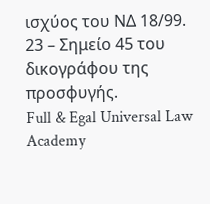ισχύος του ΝΔ 18/99.
23 – Σημείο 45 του δικογράφου της προσφυγής.
Full & Egal Universal Law Academy